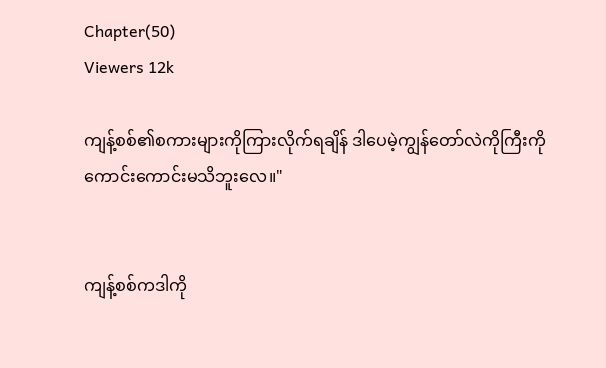Chapter(50)
Viewers 12k

ကျန့်စစ်၏စကားများကိုကြားလိုက်ရချိန် ဒါပေမဲ့ကျွန်တော်လဲကိုကြီးကိုကောင်းကောင်းမသိဘူးလေ။"


ကျန့်စစ်ကဒါကို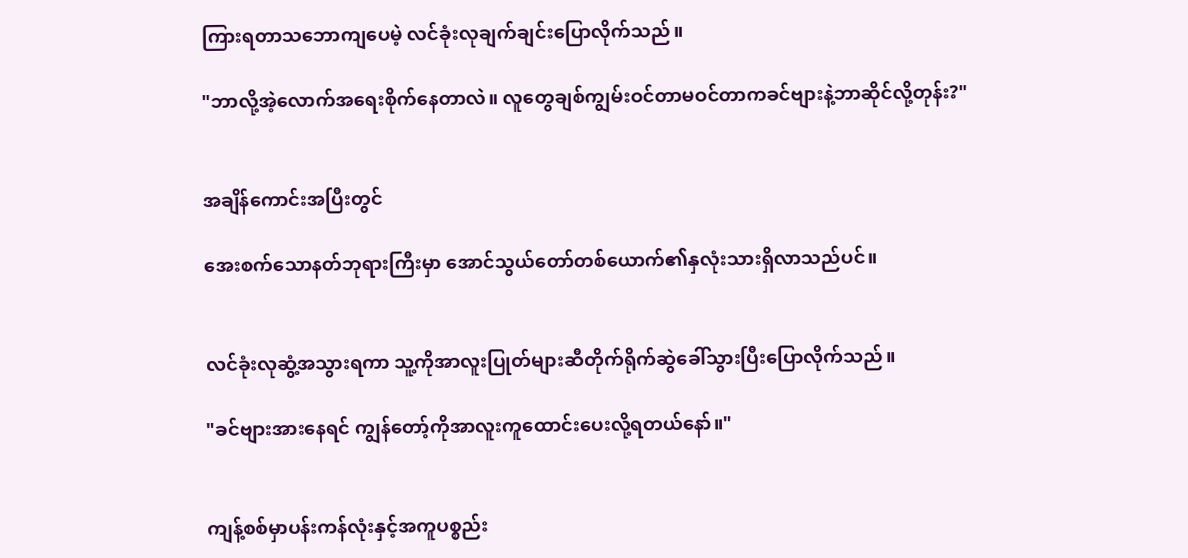ကြားရတာသဘောကျပေမဲ့ လင်ခုံးလုချက်ချင်းပြောလိုက်သည်။

"ဘာလို့အဲ့လောက်အရေးစိုက်နေတာလဲ။ လူတွေချစ်ကျွမ်းဝင်တာမဝင်တာကခင်ဗျားနဲ့ဘာဆိုင်လို့တုန်း?"


အချိန်ကောင်းအပြီးတွင်

အေးစက်သောနတ်ဘုရားကြီးမှာ အောင်သွယ်တော်တစ်ယောက်၏နှလုံးသားရှိလာသည်ပင်။


လင်ခုံးလုဆွံ့အသွားရကာ သူ့ကိုအာလူးပြုတ်များဆီတိုက်ရိုက်ဆွဲခေါ်သွားပြီးပြောလိုက်သည်။

"ခင်ဗျားအားနေရင် ကျွန်တော့်ကိုအာလူးကူထောင်းပေးလို့ရတယ်နော်။"


ကျန့်စစ်မှာပန်းကန်လုံးနှင့်အကူပစ္စည်း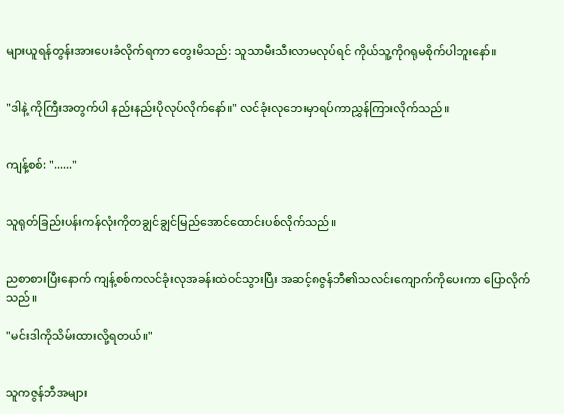များယူရန်တွန်းအားပေးခံလိုက်ရကာ တွေးမိသည်: သူသာမီးသီးလာမလုပ်ရင် ကိုယ်သူ့ကိုဂရုမစိုက်ပါဘူးနော်။


"ဒါနဲ့ ကိုကြီးအတွက်ပါ နည်းနည်းပိုလုပ်လိုက်နော်။" လင်ခုံးလုဘေးမှာရပ်ကာညွှန်ကြားလိုက်သည်။


ကျန့်စစ်: "......"


သူရုတ်ခြည်းပန်းကန်လုံးကိုတချွင်ချွင်မြည်အောင်ထောင်းပစ်လိုက်သည်။


ညစာစားပြီးနောက် ကျန့်စစ်ကလင်ခုံးလုအခန်းထဲဝင်သွားပြီး အဆင့်၈ဇွန်ဘီ၏သလင်းကျောက်ကိုပေးကာ ပြောလိုက်သည်။

"မင်းဒါကိုသိမ်းထားလို့ရတယ်။"


သူကဇွန်ဘီအများ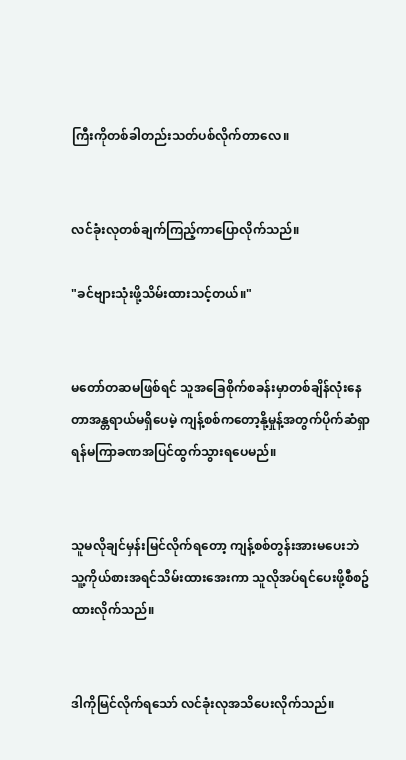ကြီးကိုတစ်ခါတည်းသတ်ပစ်လိုက်တာလေ။


လင်ခုံးလုတစ်ချက်ကြည့်ကာပြောလိုက်သည်။

"ခင်ဗျားသုံးဖို့သိမ်းထားသင့်တယ်။"


မတော်တဆမဖြစ်ရင် သူအခြေစိုက်စခန်းမှာတစ်ချိန်လုံးနေတာအန္တရာယ်မရှိပေမဲ့ ကျန့်စစ်ကတော့နို့မှုန့်အတွက်ပိုက်ဆံရှာရန်မကြာခဏအပြင်ထွက်သွားရပေမည်။


သူမလိုချင်မှန်းမြင်လိုက်ရတော့ ကျန့်စစ်တွန်းအားမပေးဘဲ သူ့ကိုယ်စားအရင်သိမ်းထားအေးကာ သူလိုအပ်ရင်ပေးဖို့စီစဥ်ထားလိုက်သည်။


ဒါကိုမြင်လိုက်ရသော် လင်ခုံးလုအသိပေးလိုက်သည်။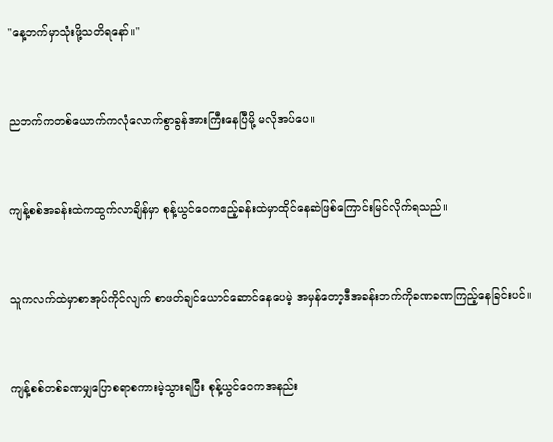"နေ့ဘက်မှာသုံးဖို့သတိရနော်။"


ညဘက်ကတစ်ယောက်ကလုံလောက်စွာခွန်အားကြီးနေပြီမို့ မလိုအပ်ပေ။


ကျန့်စစ်အခန်းထဲကထွက်လာချိန်မှာ စုန့်ယွင်ဝေကဧည့်ခန်းထဲမှာထိုင်နေဆဲဖြစ်ကြောင်းမြင်လိုက်ရသည်။


သူကလက်ထဲမှာစာအုပ်ကိုင်လျက် စာဖတ်ချင်ယောင်ဆောင်နေပေမဲ့ အမှန်တော့ဒီအခန်းဘက်ကိုခဏခဏကြည့်နေခြင်းပင်။


ကျန့်စစ်တစ်ခဏမျှပြောစရာစကားမဲ့သွားရပြီး စုန့်ယွင်ဝေကအနည်း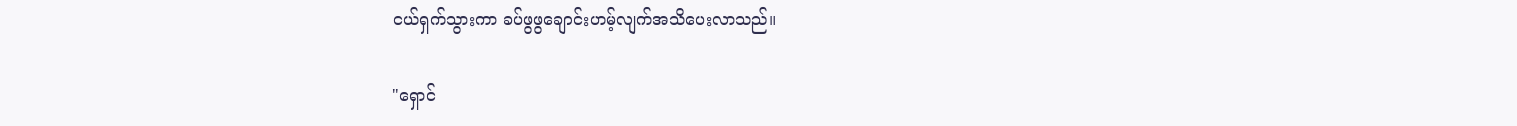ငယ်ရှက်သွားကာ ခပ်ဖွဖွချောင်းဟမ့်လျက်အသိပေးလာသည်။

"ရှောင်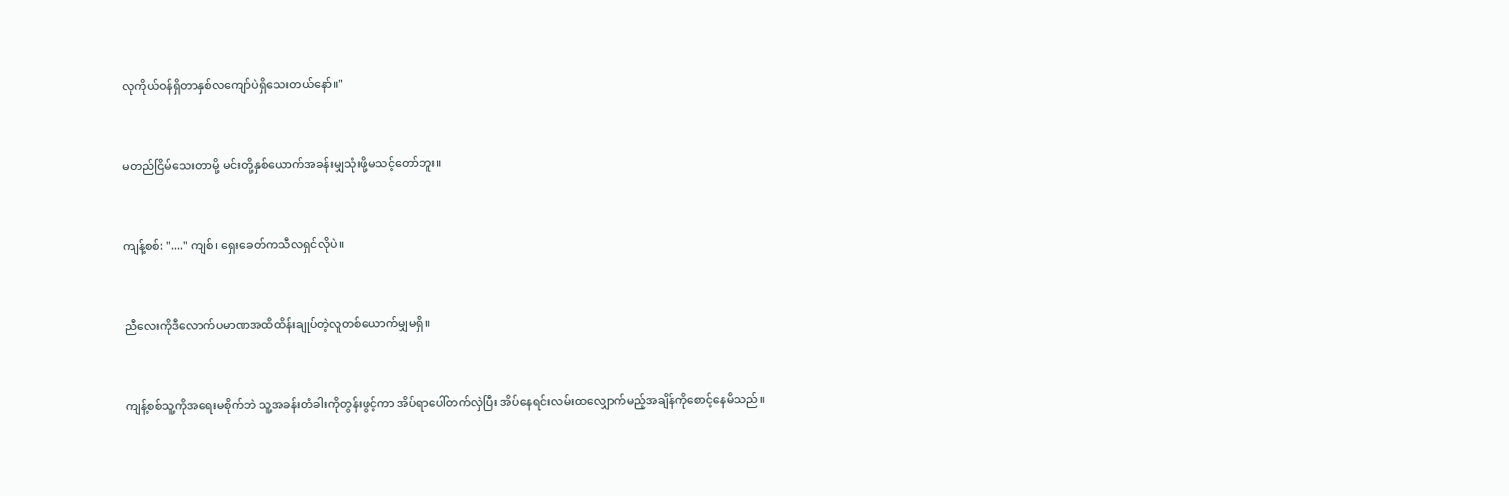လုကိုယ်ဝန်ရှိတာနှစ်လကျော်ပဲရှိသေးတယ်နော်။"


မတည်ငြိမ်သေးတာမို့ မင်းတို့နှစ်ယောက်အခန်းမျှသုံးဖို့မသင့်တော်ဘူး။


ကျန့်စစ်: "...." ကျစ်၊ ရှေးခေတ်ကသီလရှင်လိုပဲ။


ညီလေးကိုဒီလောက်ပမာဏအထိထိန်းချုပ်တဲ့လူတစ်ယောက်မျှမရှိ။


ကျန့်စစ်သူ့ကိုအရေးမစိုက်ဘဲ သူ့အခန်းတံခါးကိုတွန်းဖွင့်ကာ အိပ်ရာပေါ်တက်လှဲပြီး အိပ်နေရင်းလမ်းထလျှောက်မည့်အချိန်ကိုစောင့်နေမိသည်။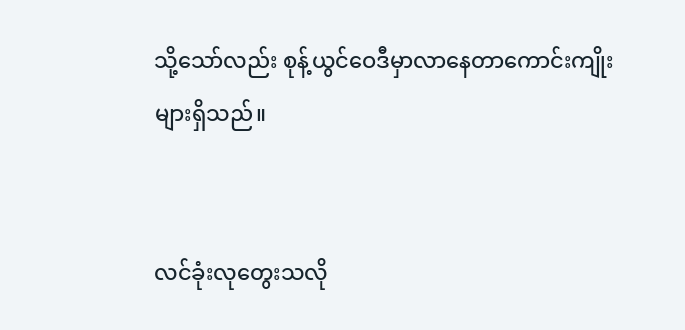သို့သော်လည်း စုန့်ယွင်ဝေဒီမှာလာနေတာကောင်းကျိုးများရှိသည်။


လင်ခုံးလုတွေးသလို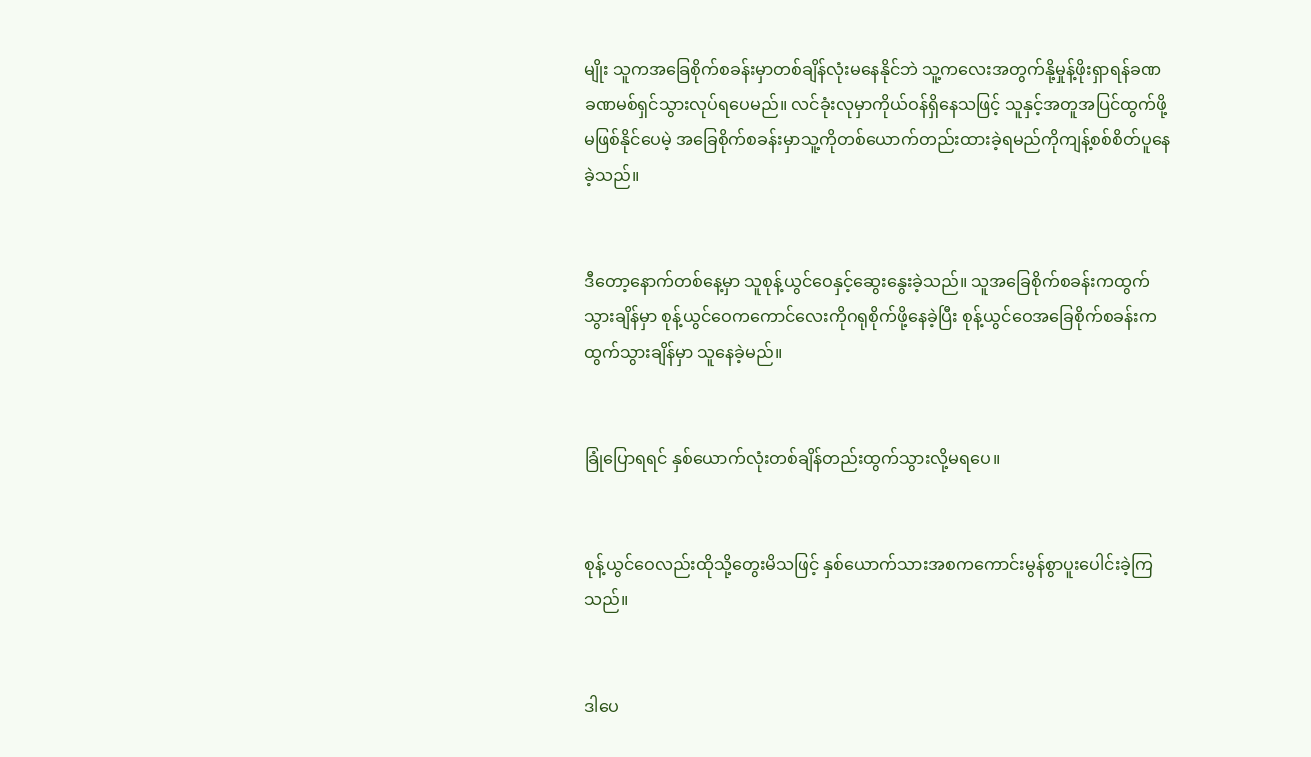မျိုး သူကအခြေစိုက်စခန်းမှာတစ်ချိန်လုံးမနေနိုင်ဘဲ သူ့ကလေးအတွက်နို့မှုန့်ဖိုးရှာရန်ခဏခဏမစ်ရှင်သွားလုပ်ရပေမည်။ လင်ခုံးလုမှာကိုယ်ဝန်ရှိနေသဖြင့် သူနှင့်အတူအပြင်ထွက်ဖို့မဖြစ်နိုင်ပေမဲ့ အခြေစိုက်စခန်းမှာသူ့ကိုတစ်ယောက်တည်းထားခဲ့ရမည်ကိုကျန့်စစ်စိတ်ပူနေခဲ့သည်။


ဒီတော့နောက်တစ်နေ့မှာ သူစုန့်ယွင်ဝေနှင့်ဆွေးနွေးခဲ့သည်။ သူအခြေစိုက်စခန်းကထွက်သွားချိန်မှာ စုန့်ယွင်ဝေကကောင်လေးကိုဂရုစိုက်ဖို့နေခဲ့ပြီး စုန့်ယွင်ဝေအခြေစိုက်စခန်းကထွက်သွားချိန်မှာ သူနေခဲ့မည်။


ခြုံပြောရရင် နှစ်ယောက်လုံးတစ်ချိန်တည်းထွက်သွားလို့မရပေ။


စုန့်ယွင်ဝေလည်းထိုသို့တွေးမိသဖြင့် နှစ်ယောက်သားအစကကောင်းမွန်စွာပူးပေါင်းခဲ့ကြသည်။


ဒါပေ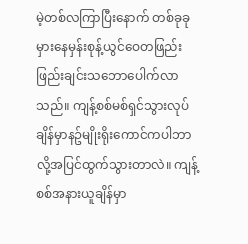မဲ့တစ်လကြာပြီးနောက် တစ်ခုခုမှားနေမှန်းစုန့်ယွင်ဝေတဖြည်းဖြည်းချင်းသဘောပေါက်လာသည်။ ကျန့်စစ်မစ်ရှင်သွားလုပ်ချိန်မှာနဥ်မျိုးရိုးကောင်ကပါဘာလို့အပြင်ထွက်သွားတာလဲ။ ကျန့်စစ်အနားယူချိန်မှာ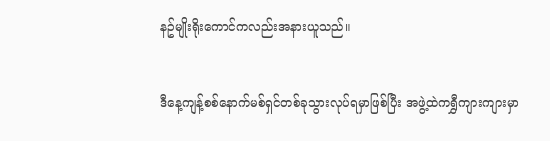နဥ်မျိုးရိုးကောင်ကလည်းအနားယူသည်။


ဒီနေ့ကျန့်စစ်နောက်မစ်ရှင်တစ်ခုသွားလုပ်ရမှာဖြစ်ပြီး အဖွဲ့ထဲကရွှီကျားကျားမှာ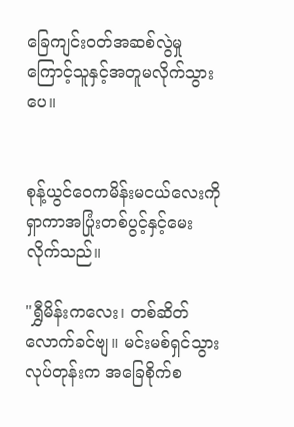ခြေကျင်းဝတ်အဆစ်လွဲမှုကြောင့်သူနှင့်အတူမလိုက်သွားပေ။


စုန့်ယွင်ဝေကမိန်းမငယ်လေးကိုရှာကာအပြုံးတစ်ပွင့်နှင့်မေးလိုက်သည်။

"ရွှီမိန်းကလေး၊ တစ်ဆိတ်လောက်ခင်ဗျ။ မင်းမစ်ရှင်သွားလုပ်တုန်းက အခြေစိုက်စ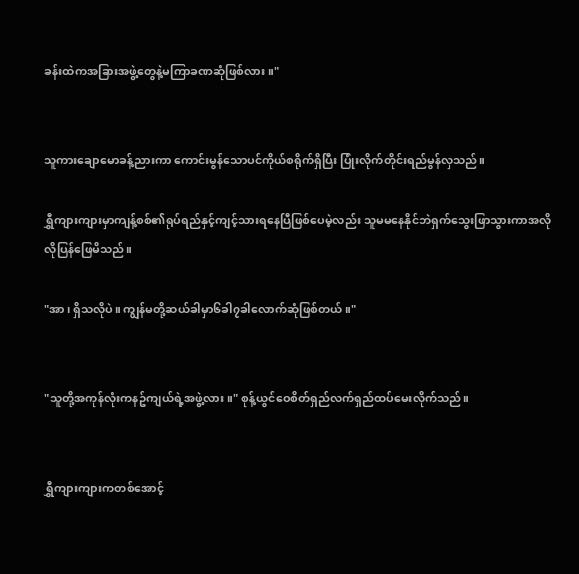ခန်းထဲကအခြားအဖွဲ့တွေနဲ့မကြာခဏဆုံဖြစ်လား။"


သူကားချောမောခန့်ညားကာ ကောင်းမွန်သောပင်ကိုယ်စရိုက်ရှိပြီး ပြုံးလိုက်တိုင်းရည်မွန်လှသည်။

ရွှီကျားကျားမှာကျန့်စစ်၏ရုပ်ရည်နှင့်ကျင့်သားရနေပြီဖြစ်ပေမဲ့လည်း သူမမနေနိုင်ဘဲရှက်သွေးဖြာသွားကာအလိုလိုပြန်ဖြေမိသည်။

"အာ၊ ရှိသလိုပဲ။ ကျွန်မတို့ဆယ်ခါမှာ၆ခါ၇ခါလောက်ဆုံဖြစ်တယ်။"


"သူတို့အကုန်လုံးကနဥ်ကျယ်ရဲ့အဖွဲ့လား။" စုန့်ယွင်ဝေစိတ်ရှည်လက်ရှည်ထပ်မေးလိုက်သည်။


ရွှီကျားကျားကတစ်အောင့်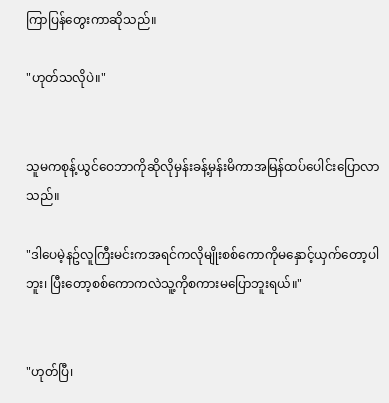ကြာပြန်တွေးကာဆိုသည်။

"ဟုတ်သလိုပဲ။"


သူမကစုန့်ယွင်ဝေဘာကိုဆိုလိုမှန်းခန့်မှန်းမိကာအမြန်ထပ်ပေါင်းပြောလာသည်။

"ဒါပေမဲ့နဥ်လူကြီးမင်းကအရင်ကလိုမျိုးစစ်ကောကိုမနှောင့်ယှက်တော့ပါဘူး၊ ပြီးတော့စစ်ကောကလဲသူ့ကိုစကားမပြောဘူးရယ်။"


"ဟုတ်ပြီ၊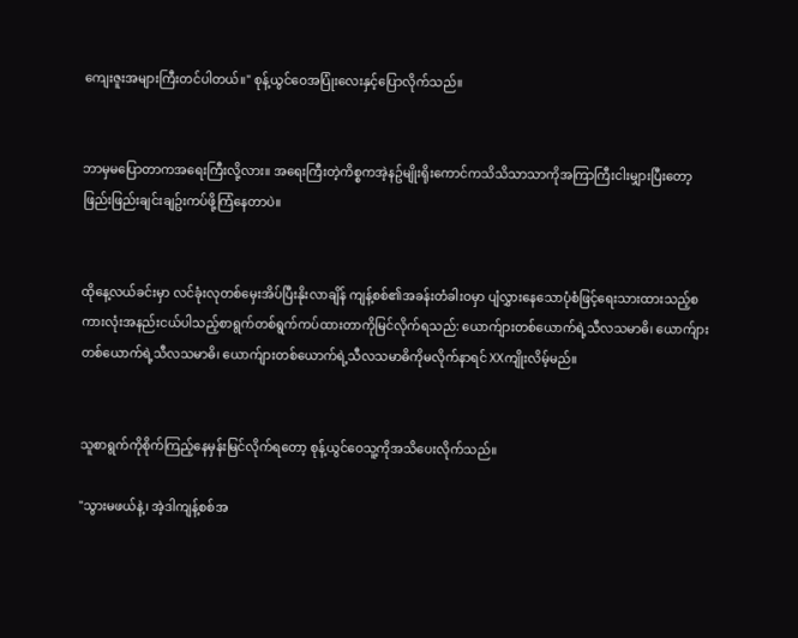ကျေးဇူးအများကြီးတင်ပါတယ်။" စုန့်ယွင်ဝေအပြုံးလေးနှင့်ပြောလိုက်သည်။


ဘာမှမပြောတာကအရေးကြီးလို့လား။ အရေးကြီးတဲ့ကိစ္စကအဲ့နဥ်မျိုးရိုးကောင်ကသိသိသာသာကိုအကြာကြီးငါးမျှားပြီးတော့ ဖြည်းဖြည်းချင်းချဥ်းကပ်ဖို့ကြံနေတာပဲ။


ထိုနေ့လယ်ခင်းမှာ လင်ခုံးလုတစ်မှေးအိပ်ပြီးနိုးလာချိန် ကျန့်စစ်၏အခန်းတံခါးဝမှာ ပျံလွှားနေသောပုံစံဖြင့်ရေးသားထားသည့်စကားလုံးအနည်းငယ်ပါသည့်စာရွက်တစ်ရွက်ကပ်ထားတာကိုမြင်လိုက်ရသည်: ယောက်ျားတစ်ယောက်ရဲ့သီလသမာဓိ၊ ယောက်ျားတစ်ယောက်ရဲ့သီလသမာဓိ၊ ယောက်ျားတစ်ယောက်ရဲ့သီလသမာဓိကိုမလိုက်နာရင် XXကျိုးလိမ့်မည်။


သူစာရွက်ကိုစိုက်ကြည့်နေမှန်းမြင်လိုက်ရတော့ စုန့်ယွင်ဝေသူ့ကိုအသိပေးလိုက်သည်။

"သွားမဖယ်နဲ့၊ အဲ့ဒါကျန့်စစ်အ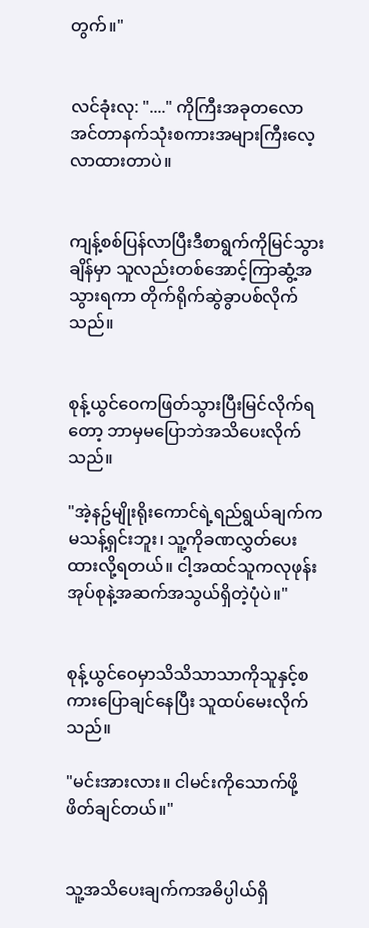တွက်။"


လင်ခုံးလု: "...." ကိုကြီးအခုတလောအင်တာနက်သုံးစကားအများကြီးလေ့လာထားတာပဲ။


ကျန့်စစ်ပြန်လာပြီးဒီစာရွက်ကိုမြင်သွားချိန်မှာ သူလည်းတစ်အောင့်ကြာဆွံ့အသွားရကာ တိုက်ရိုက်ဆွဲခွာပစ်လိုက်သည်။


စုန့်ယွင်ဝေကဖြတ်သွားပြီးမြင်လိုက်ရတော့ ဘာမှမပြောဘဲအသိပေးလိုက်သည်။

"အဲ့နဥ်မျိုးရိုးကောင်ရဲ့ရည်ရွယ်ချက်ကမသန့်ရှင်းဘူး၊ သူ့ကိုခဏလွှတ်ပေးထားလို့ရတယ်။ ငါ့အထင်သူကလုဖုန်းအုပ်စုနဲ့အဆက်အသွယ်ရှိတဲ့ပုံပဲ။"


စုန့်ယွင်ဝေမှာသိသိသာသာကိုသူနှင့်စကားပြောချင်နေပြီး သူထပ်မေးလိုက်သည်။

"မင်းအားလား။ ငါမင်းကိုသောက်ဖို့ဖိတ်ချင်တယ်။"


သူ့အသိပေးချက်ကအဓိပ္ပါယ်ရှိ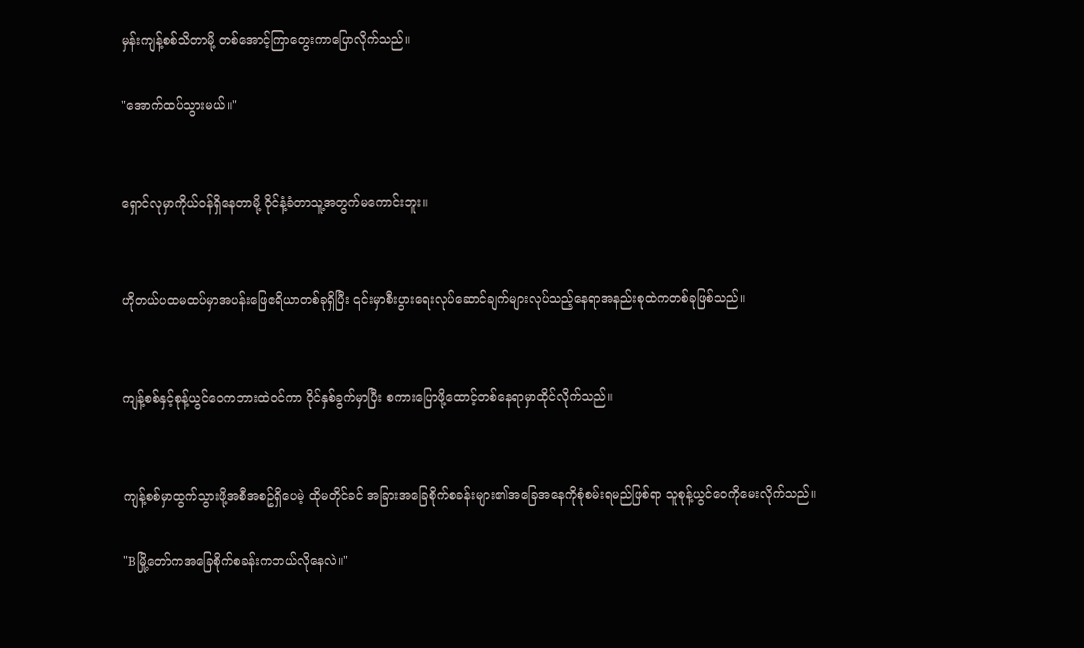မှန်းကျန့်စစ်သိတာမို့ တစ်အောင့်ကြာတွေးကာပြောလိုက်သည်။

"အောက်ထပ်သွားမယ်။"


ရှောင်လုမှာကိုယ်ဝန်ရှိနေတာမို့ ဝိုင်နံ့ခံတာသူ့အတွက်မကောင်းဘူး။


ဟိုတယ်ပထမထပ်မှာအပန်းဖြေဧရိယာတစ်ခုရှိပြီး ၎င်းမှာစီးပွားရေးလုပ်ဆောင်ချက်များလုပ်သည့်နေရာအနည်းစုထဲကတစ်ခုဖြစ်သည်။


ကျန့်စစ်နှင့်စုန့်ယွင်ဝေကဘားထဲဝင်ကာ ဝိုင်နှစ်ခွက်မှာပြီး စကားပြောဖို့ထောင့်တစ်နေရာမှာထိုင်လိုက်သည်။


ကျန့်စစ်မှာထွက်သွားဖို့အစီအစဥ်ရှိပေမဲ့ ထိုမတိုင်ခင် အခြားအခြေစိုက်စခန်းများ၏အခြေအနေကိုစုံစမ်းရမည်ဖြစ်ရာ သူစုန့်ယွင်ဝေကိုမေးလိုက်သည်။

"Bမြို့တော်ကအခြေစိုက်စခန်းကဘယ်လိုနေလဲ။"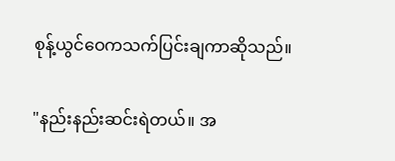စုန့်ယွင်ဝေကသက်ပြင်းချကာဆိုသည်။

"နည်းနည်းဆင်းရဲတယ်။ အ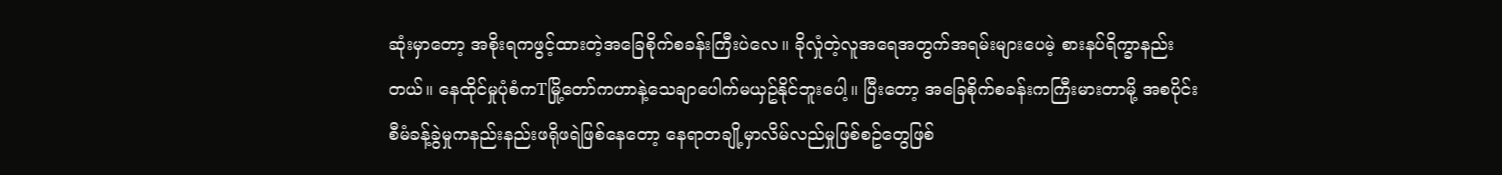ဆုံးမှာတော့ အစိုးရကဖွင့်ထားတဲ့အခြေစိုက်စခန်းကြီးပဲလေ။ ခိုလှုံတဲ့လူအရေအတွက်အရမ်းများပေမဲ့ စားနပ်ရိက္ခာနည်းတယ်။ နေထိုင်မှုပုံစံကTမြို့တော်ကဟာနဲ့သေချာပေါက်မယှဥ်နိုင်ဘူးပေါ့။ ပြီးတော့ အခြေစိုက်စခန်းကကြီးမားတာမို့ အစပိုင်းစီမံခန့်ခွဲမှုကနည်းနည်းဖရိုဖရဲဖြစ်နေတော့ နေရာတချို့မှာလိမ်လည်မှုဖြစ်စဥ်တွေဖြစ်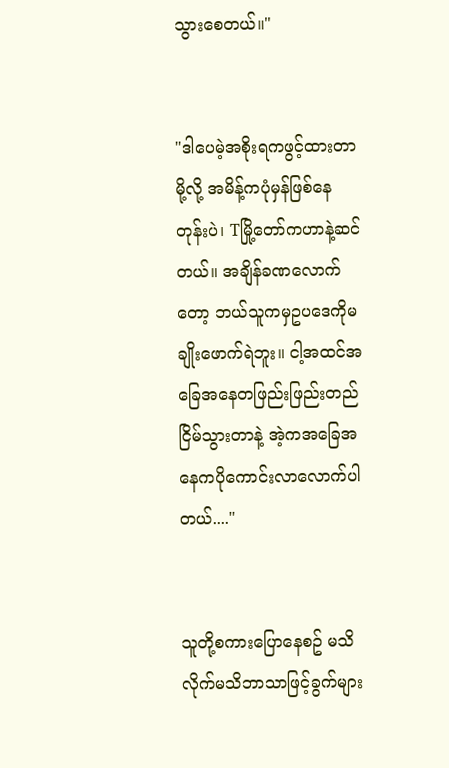သွားစေတယ်။"


"ဒါပေမဲ့အစိုးရကဖွင့်ထားတာမို့လို့ အမိန့်ကပုံမှန်ဖြစ်နေတုန်းပဲ၊ Tမြို့တော်ကဟာနဲ့ဆင်တယ်။ အချိန်ခဏလောက်တော့ ဘယ်သူကမှဥပဒေကိုမချိုးဖောက်ရဲဘူး။ ငါ့အထင်အခြေအနေတဖြည်းဖြည်းတည်ငြိမ်သွားတာနဲ့ အဲ့ကအခြေအနေကပိုကောင်းလာလောက်ပါတယ်...."


သူတို့စကားပြောနေစဥ် မသိလိုက်မသိဘာသာဖြင့်ခွက်များ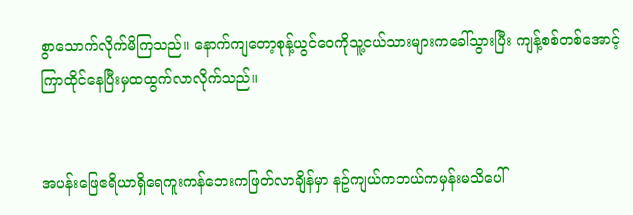စွာသောက်လိုက်မိကြသည်။ နောက်ကျတော့စုန့်ယွင်ဝေကိုသူ့ငယ်သားများကခေါ်သွားပြီး ကျန့်စစ်တစ်အောင့်ကြာထိုင်နေပြီးမှထထွက်လာလိုက်သည်။


အပန်းဖြေဧရိယာရှိရေကူးကန်ဘေးကဖြတ်လာချိန်မှာ နဥ်ကျယ်ကဘယ်ကမှန်းမသိပေါ်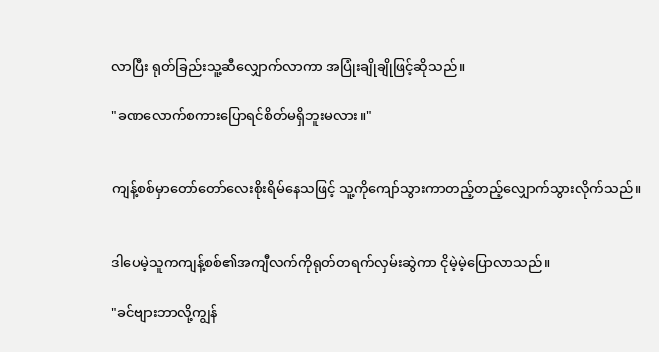လာပြီး ရုတ်ခြည်းသူ့ဆီလျှောက်လာကာ အပြုံးချိုချိုဖြင့်ဆိုသည်။

"ခဏလောက်စကားပြောရင်စိတ်မရှိဘူးမလား။"


ကျန့်စစ်မှာတော်တော်လေးစိုးရိမ်နေသဖြင့် သူ့ကိုကျော်သွားကာတည့်တည့်လျှောက်သွားလိုက်သည်။


ဒါပေမဲ့သူကကျန့်စစ်၏အကျီလက်ကိုရုတ်တရက်လှမ်းဆွဲကာ ငိုမဲ့မဲ့ပြောလာသည်။

"ခင်ဗျားဘာလို့ကျွန်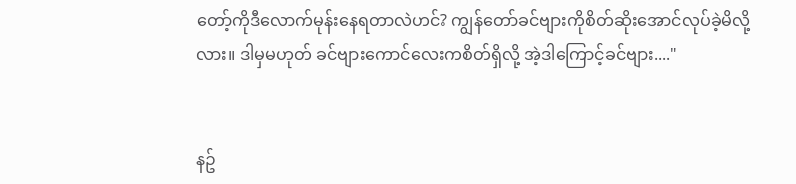တော့်ကိုဒီလောက်မုန်းနေရတာလဲဟင်? ကျွန်တော်ခင်ဗျားကိုစိတ်ဆိုးအောင်လုပ်ခဲ့မိလို့လား။ ဒါမှမဟုတ် ခင်ဗျားကောင်လေးကစိတ်ရှိလို့ အဲ့ဒါကြောင့်ခင်ဗျား...."


နဥ်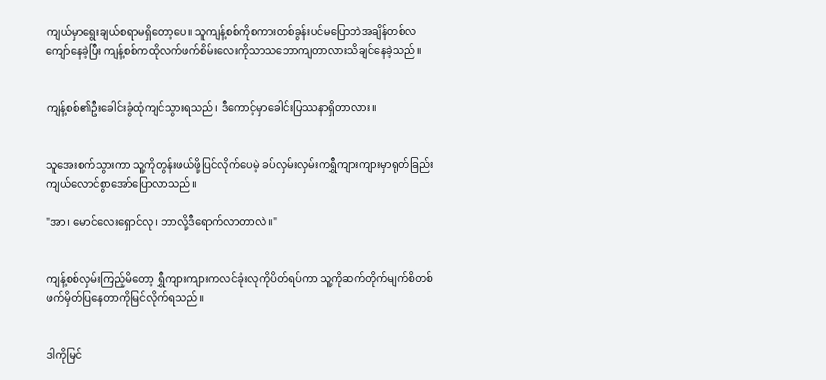ကျယ်မှာရွေးချယ်စရာမရှိတော့ပေ။ သူကျန့်စစ်ကိုစကားတစ်ခွန်းပင်မပြောဘဲအချိန်တစ်လကျော်နေခဲ့ပြီး ကျန့်စစ်ကထိုလက်ဖက်စိမ်းလေးကိုသာသဘောကျတာလားသိချင်နေခဲ့သည်။


ကျန့်စစ်၏ဦးခေါင်းခွံထုံကျင်သွားရသည်၊ ဒီကောင့်မှာခေါင်းပြဿနာရှိတာလား။


သူအေးစက်သွားကာ သူ့ကိုတွန်းဖယ်ဖို့ပြင်လိုက်ပေမဲ့ ခပ်လှမ်းလှမ်းကရွှီကျားကျားမှာရုတ်ခြည်းကျယ်လောင်စွာအော်ပြောလာသည်။

"အာ၊ မောင်လေးရှောင်လု၊ ဘာလို့ဒီရောက်လာတာလဲ။"


ကျန့်စစ်လှမ်းကြည့်မိတော့ ရွှီကျားကျားကလင်ခုံးလုကိုပိတ်ရပ်ကာ သူ့ကိုဆက်တိုက်မျက်စိတစ်ဖက်မှိတ်ပြနေတာကိုမြင်လိုက်ရသည်။


ဒါကိုမြင်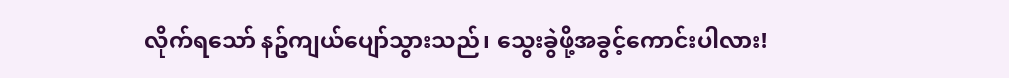လိုက်ရသော် နဥ်ကျယ်ပျော်သွားသည်၊ သွေးခွဲဖို့အခွင့်ကောင်းပါလား!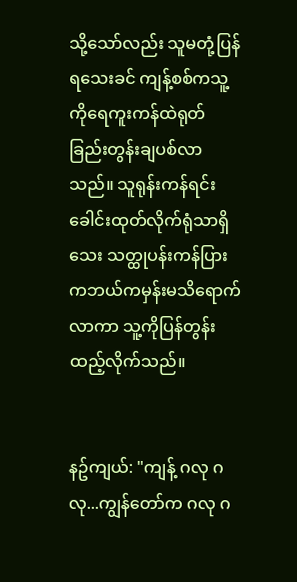သို့သော်လည်း သူမတုံ့ပြန်ရသေးခင် ကျန့်စစ်ကသူ့ကိုရေကူးကန်ထဲရုတ်ခြည်းတွန်းချပစ်လာသည်။ သူရုန်းကန်ရင်းခေါင်းထုတ်လိုက်ရုံသာရှိသေး သတ္ထုပန်းကန်ပြားကဘယ်ကမှန်းမသိရောက်လာကာ သူ့ကိုပြန်တွန်းထည့်လိုက်သည်။


နဥ်ကျယ်: "ကျန့် ဂလု ဂလု...ကျွန်တော်က ဂလု ဂ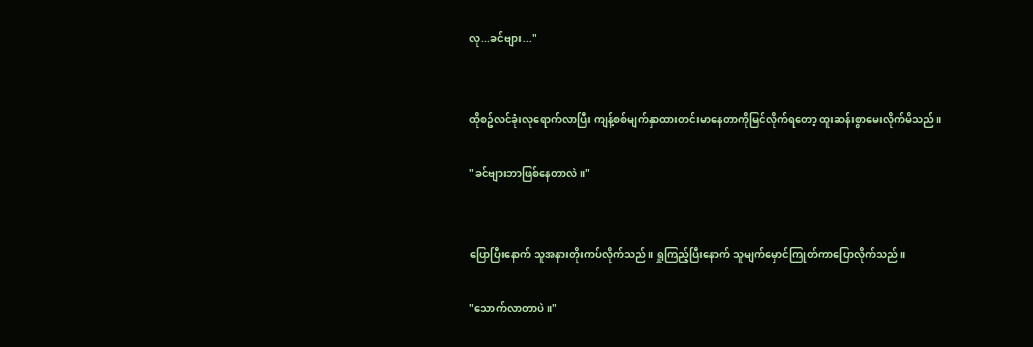လု...ခင်ဗျား..."


ထိုစဥ်လင်ခုံးလုရောက်လာပြီး ကျန့်စစ်မျက်နှာထားတင်းမာနေတာကိုမြင်လိုက်ရတော့ ထူးဆန်းစွာမေးလိုက်မိသည်။

"ခင်ဗျားဘာဖြစ်နေတာလဲ။"


ပြောပြီးနောက် သူအနားတိုးကပ်လိုက်သည်။ ရှုကြည့်ပြီးနောက် သူမျက်မှောင်ကြုတ်ကာပြောလိုက်သည်။

"သောက်လာတာပဲ။"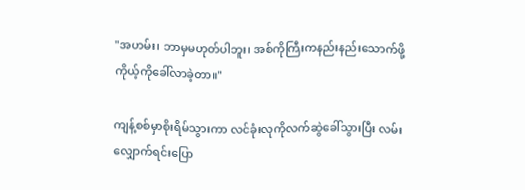"အဟမ်း၊ ဘာမှမဟုတ်ပါဘူး၊ အစ်ကိုကြီးကနည်းနည်းသောက်ဖို့ကိုယ့်ကိုခေါ်လာခဲ့တာ။"

ကျန့်စစ်မှာစိုးရိမ်သွားကာ လင်ခုံးလုကိုလက်ဆွဲခေါ်သွားပြီး လမ်းလျှောက်ရင်းပြော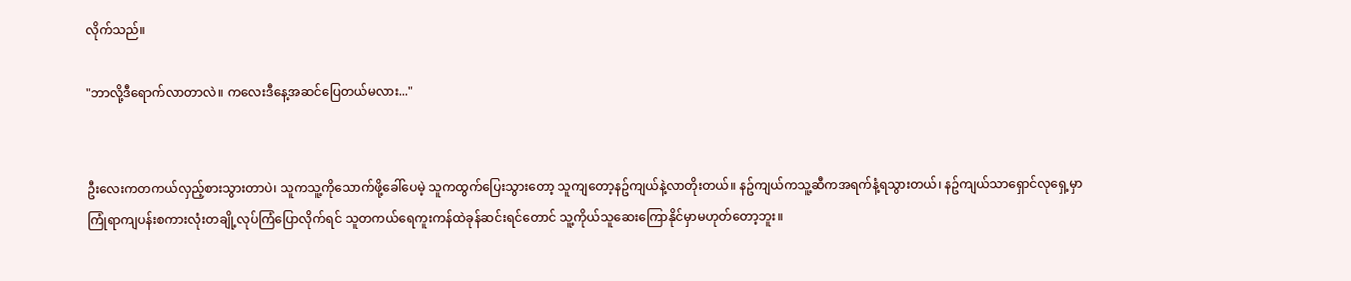လိုက်သည်။

"ဘာလို့ဒီရောက်လာတာလဲ။ ကလေးဒီနေ့အဆင်ပြေတယ်မလား..."


ဦးလေးကတကယ်လှည့်စားသွားတာပဲ၊ သူကသူ့ကိုသောက်ဖို့ခေါ်ပေမဲ့ သူကထွက်ပြေးသွားတော့ သူကျတော့နဥ်ကျယ်နဲ့လာတိုးတယ်။ နဥ်ကျယ်ကသူ့ဆီကအရက်နံ့ရသွားတယ်၊ နဥ်ကျယ်သာရှောင်လုရှေ့မှာကြုံရာကျပန်းစကားလုံးတချို့လုပ်ကြံပြောလိုက်ရင် သူတကယ်ရေကူးကန်ထဲခုန်ဆင်းရင်တောင် သူ့ကိုယ်သူဆေးကြောနိုင်မှာမဟုတ်တော့ဘူး။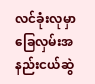လင်ခုံးလုမှာခြေလှမ်းအနည်းငယ်ဆွဲ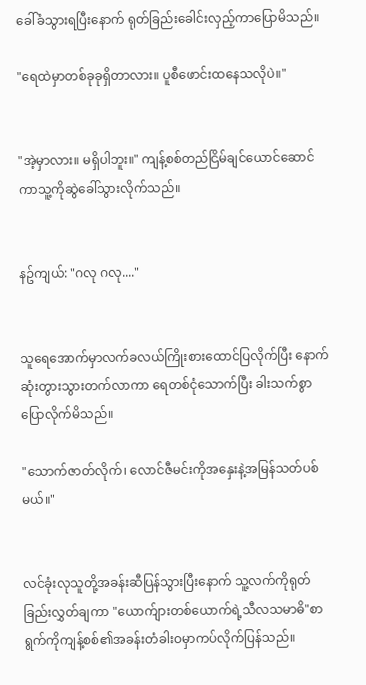ခေါ်ခံသွားရပြီးနောက် ရုတ်ခြည်းခေါင်းလှည့်ကာပြောမိသည်။

"ရေထဲမှာတစ်ခုခုရှိတာလား။ ပူစီဖောင်းထနေသလိုပဲ။"


"အဲ့မှာလား။ မရှိပါဘူး။" ကျန့်စစ်တည်ငြိမ်ချင်ယောင်ဆောင်ကာသူ့ကိုဆွဲခေါ်သွားလိုက်သည်။


နဥ်ကျယ်: "ဂလု ဂလု...."


သူရေအောက်မှာလက်ခလယ်ကြိုးစားထောင်ပြလိုက်ပြီး နောက်ဆုံးတွားသွားတက်လာကာ ရေတစ်ငုံသောက်ပြီး ခါးသက်စွာပြောလိုက်မိသည်။

"သောက်ဇာတ်လိုက်၊ လောင်ဇီမင်းကိုအနှေးနဲ့အမြန်သတ်ပစ်မယ်။"


လင်ခုံးလုသူတို့အခန်းဆီပြန်သွားပြီးနောက် သူ့လက်ကိုရုတ်ခြည်းလွှတ်ချကာ "ယောက်ျားတစ်ယောက်ရဲ့သီလသမာဓိ"စာရွက်ကိုကျန့်စစ်၏အခန်းတံခါးဝမှာကပ်လိုက်ပြန်သည်။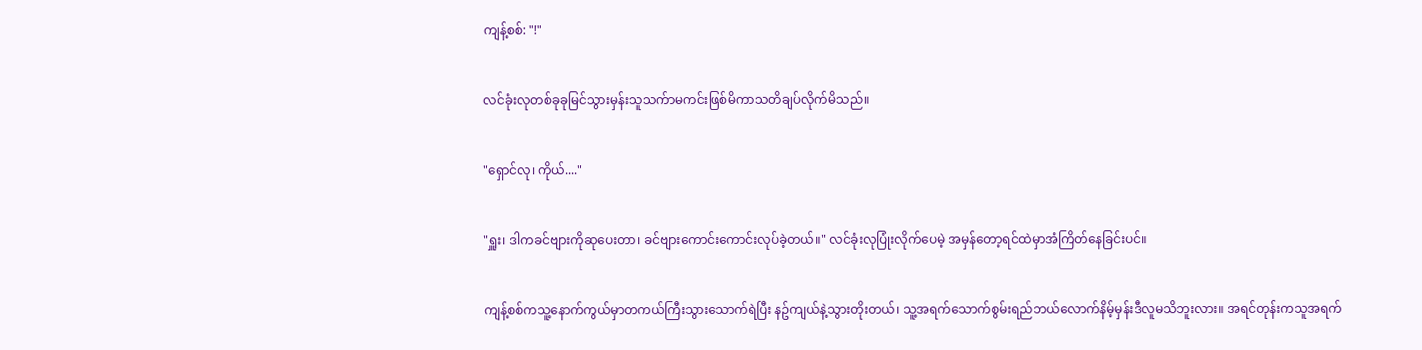ကျန့်စစ်: "!"


လင်ခုံးလုတစ်ခုခုမြင်သွားမှန်းသူသက်ာမကင်းဖြစ်မိကာသတိချပ်လိုက်မိသည်။


"ရှောင်လု၊ ကိုယ်...."


"ရှူး၊ ဒါကခင်ဗျားကိုဆုပေးတာ၊ ခင်ဗျားကောင်းကောင်းလုပ်ခဲ့တယ်။" လင်ခုံးလုပြုံးလိုက်ပေမဲ့ အမှန်တော့ရင်ထဲမှာအံကြိတ်နေခြင်းပင်။


ကျန့်စစ်ကသူ့နောက်ကွယ်မှာတကယ်ကြီးသွားသောက်ရဲပြီး နဥ်ကျယ်နဲ့သွားတိုးတယ်၊ သူ့အရက်သောက်စွမ်းရည်ဘယ်လောက်နိမ့်မှန်းဒီလူမသိဘူးလား။ အရင်တုန်းကသူအရက်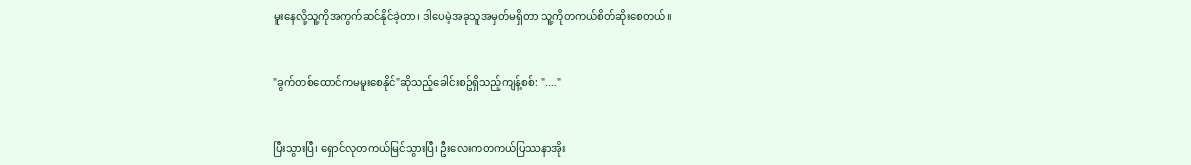မူးနေလို့သူ့ကိုအကွက်ဆင်နိုင်ခဲ့တာ၊ ဒါပေမဲ့အခုသူအမှတ်မရှိတာ သူ့ကိုတကယ်စိတ်ဆိုးစေတယ်။


"ခွက်တစ်ထောင်ကမမူးစေနိုင်"ဆိုသည့်ခေါင်းစဥ်ရှိသည့်ကျန့်စစ်: "...."


ပြီးသွားပြီ၊ ရှောင်လုတကယ်မြင်သွားပြီ၊ ဦးလေးကတကယ်ပြဿနာအိုး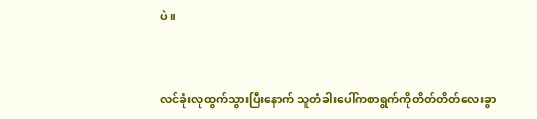ပဲ။


လင်ခုံးလုထွက်သွားပြီးနောက် သူတံခါးပေါ်ကစာရွက်ကိုတိတ်တိတ်လေးခွာ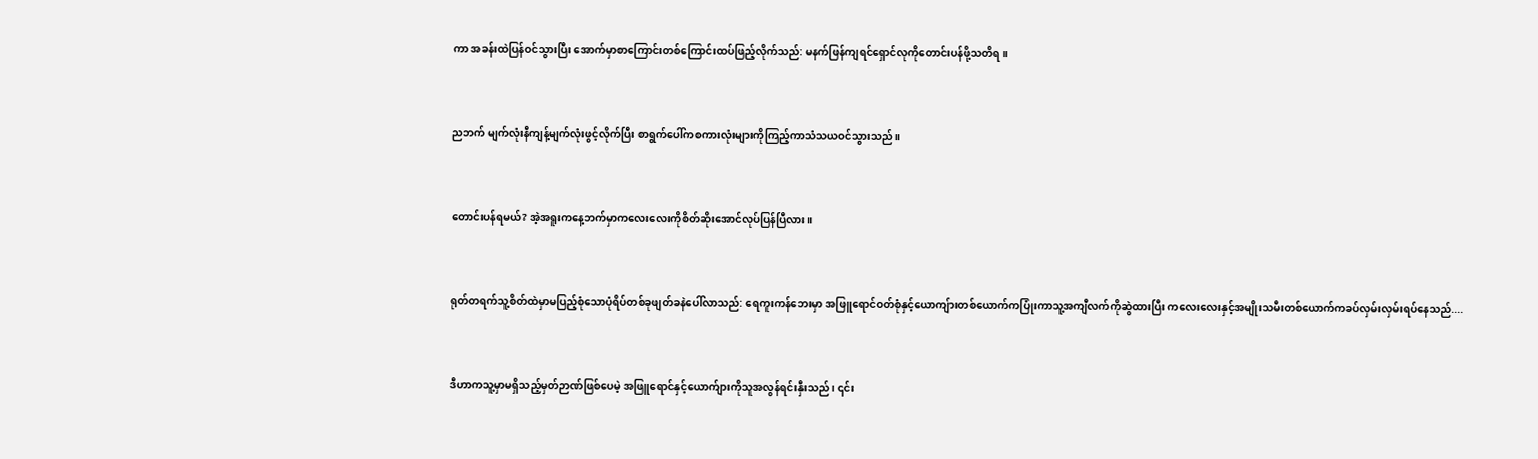ကာ အခန်းထဲပြန်ဝင်သွားပြီး အောက်မှာစာကြောင်းတစ်ကြောင်းထပ်ဖြည့်လိုက်သည်: မနက်ဖြန်ကျရင်ရှောင်လုကိုတောင်းပန်ဖို့သတိရ။


ညဘက် မျက်လုံးနီကျန့်မျက်လုံးဖွင့်လိုက်ပြီး စာရွက်ပေါ်ကစကားလုံးများကိုကြည့်ကာသံသယဝင်သွားသည်။


တောင်းပန်ရမယ်? အဲ့အရူးကနေ့ဘက်မှာကလေးလေးကိုစိတ်ဆိုးအောင်လုပ်ပြန်ပြီလား။


ရုတ်တရက်သူ့စိတ်ထဲမှာမပြည့်စုံသောပုံရိပ်တစ်ခုဖျတ်ခနဲပေါ်လာသည်: ရေကူးကန်ဘေးမှာ အဖြူရောင်ဝတ်စုံနှင့်ယောကျ်ားတစ်ယောက်ကပြုံးကာသူ့အကျီလက်ကိုဆွဲထားပြီး ကလေးလေးနှင့်အမျိုးသမီးတစ်ယောက်ကခပ်လှမ်းလှမ်းရပ်နေသည်....


ဒီဟာကသူ့မှာမရှိသည့်မှတ်ဉာဏ်ဖြစ်ပေမဲ့ အဖြူရောင်နှင့်ယောက်ျားကိုသူအလွန်ရင်းနှီးသည်၊ ၎င်း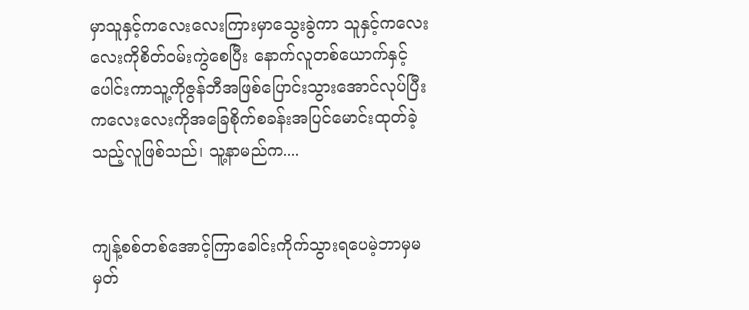မှာသူနှင့်ကလေးလေးကြားမှာသွေးခွဲကာ သူနှင့်ကလေးလေးကိုစိတ်ဝမ်းကွဲစေပြီး နောက်လူတစ်ယောက်နှင့်ပေါင်းကာသူ့ကိုဇွန်ဘီအဖြစ်ပြောင်းသွားအောင်လုပ်ပြီး ကလေးလေးကိုအခြေစိုက်စခန်းအပြင်မောင်းထုတ်ခဲ့သည့်လူဖြစ်သည်၊ သူ့နာမည်က....


ကျန့်စစ်တစ်အောင့်ကြာခေါင်းကိုက်သွားရပေမဲ့ဘာမှမမှတ်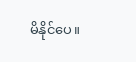မိနိုင်ပေ။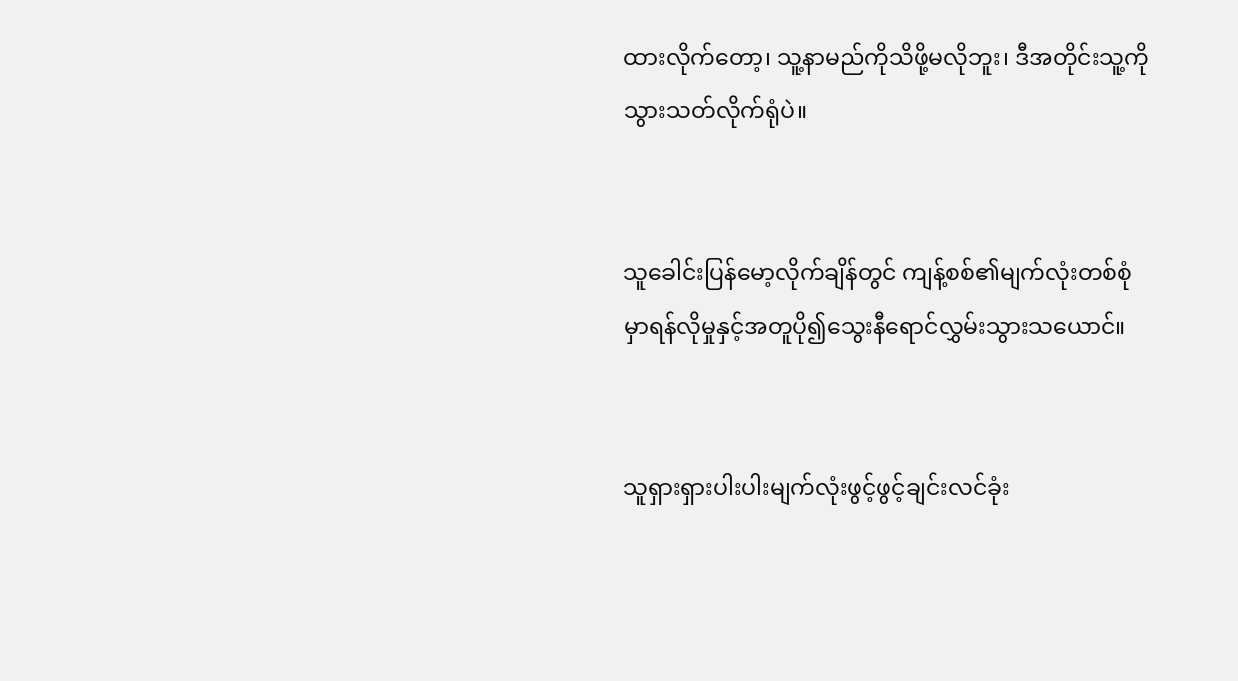ထားလိုက်တော့၊ သူ့နာမည်ကိုသိဖို့မလိုဘူး၊ ဒီအတိုင်းသူ့ကိုသွားသတ်လိုက်ရုံပဲ။


သူခေါင်းပြန်မော့လိုက်ချိန်တွင် ကျန့်စစ်၏မျက်လုံးတစ်စုံမှာရန်လိုမှုနှင့်အတူပို၍သွေးနီရောင်လွှမ်းသွားသယောင်။


သူရှားရှားပါးပါးမျက်လုံးဖွင့်ဖွင့်ချင်းလင်ခုံး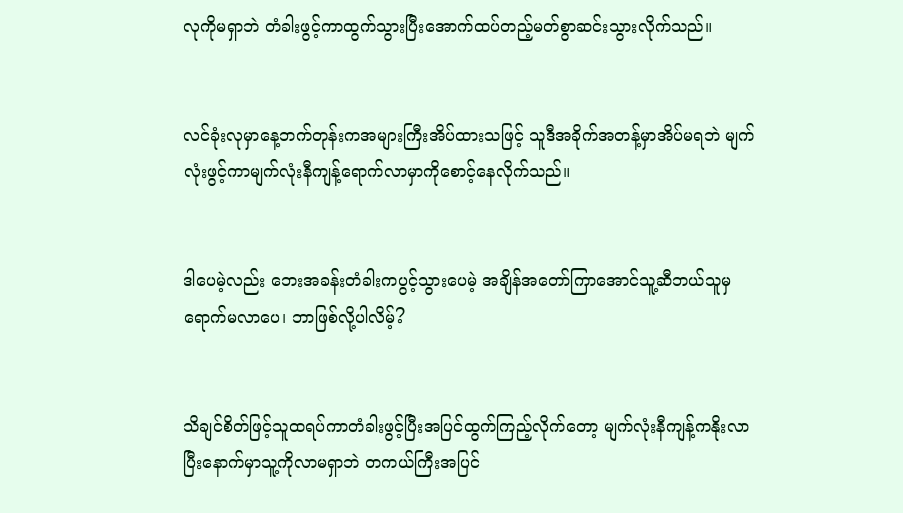လုကိုမရှာဘဲ တံခါးဖွင့်ကာထွက်သွားပြီးအောက်ထပ်တည့်မတ်စွာဆင်းသွားလိုက်သည်။


လင်ခုံးလုမှာနေ့ဘက်တုန်းကအများကြီးအိပ်ထားသဖြင့် သူဒီအခိုက်အတန့်မှာအိပ်မရဘဲ မျက်လုံးဖွင့်ကာမျက်လုံးနီကျန့်ရောက်လာမှာကိုစောင့်နေလိုက်သည်။


ဒါပေမဲ့လည်း ဘေးအခန်းတံခါးကပွင့်သွားပေမဲ့ အချိန်အတော်ကြာအောင်သူ့ဆီဘယ်သူမှရောက်မလာပေ၊ ဘာဖြစ်လို့ပါလိမ့်?


သိချင်စိတ်ဖြင့်သူထရပ်ကာတံခါးဖွင့်ပြီးအပြင်ထွက်ကြည့်လိုက်တော့ မျက်လုံးနီကျန့်ကနိုးလာပြီးနောက်မှာသူ့ကိုလာမရှာဘဲ တကယ်ကြီးအပြင်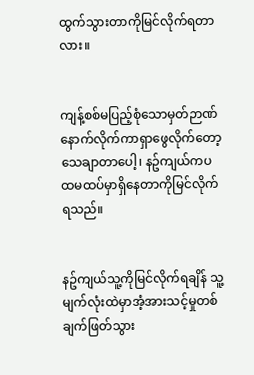ထွက်သွားတာကိုမြင်လိုက်ရတာလား။


ကျန့်စစ်မပြည့်စုံသောမှတ်ဉာဏ်နောက်လိုက်ကာရှာဖွေလိုက်တော့ သေချာတာပေါ့၊ နဥ်ကျယ်ကပထမထပ်မှာရှိနေတာကိုမြင်လိုက်ရသည်။


နဥ်ကျယ်သူ့ကိုမြင်လိုက်ရချိန် သူ့မျက်လုံးထဲမှာအံ့အားသင့်မှုတစ်ချက်ဖြတ်သွား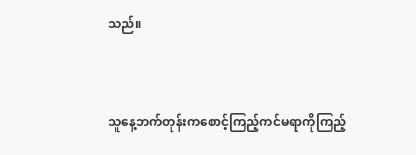သည်။


သူနေ့ဘက်တုန်းကစောင့်ကြည့်ကင်မရာကိုကြည့်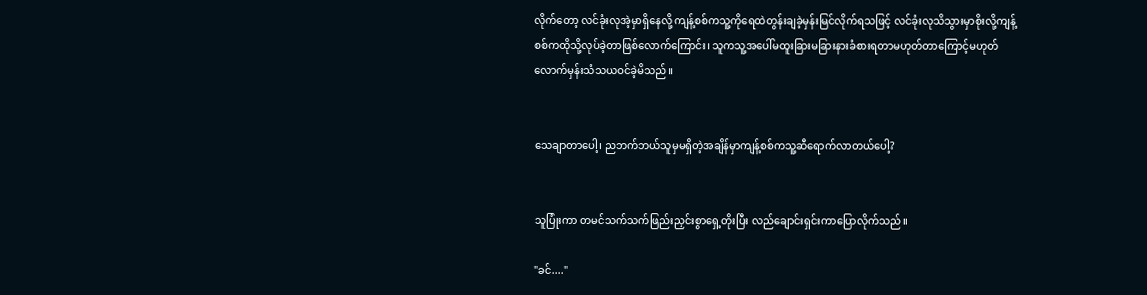လိုက်တော့ လင်ခုံးလုအဲ့မှာရှိနေလို့ ကျန့်စစ်ကသူ့ကိုရေထဲတွန်းချခဲ့မှန်းမြင်လိုက်ရသဖြင့် လင်ခုံးလုသိသွားမှာစိုးလို့ကျန့်စစ်ကထိုသို့လုပ်ခဲ့တာဖြစ်လောက်ကြောင်း၊ သူကသူ့အပေါ်မထူးခြားမခြားနားခံစားရတာမဟုတ်တာကြောင့်မဟုတ်လောက်မှန်းသံသယဝင်ခဲ့မိသည်။


သေချာတာပေါ့၊ ညဘက်ဘယ်သူမှမရှိတဲ့အချိန်မှာကျန့်စစ်ကသူ့ဆီရောက်လာတယ်ပေါ့?


သူပြုံးကာ တမင်သက်သက်ဖြည်းညှင်းစွာရှေ့တိုးပြီး လည်ချောင်းရှင်းကာပြောလိုက်သည်။

"ခင်...."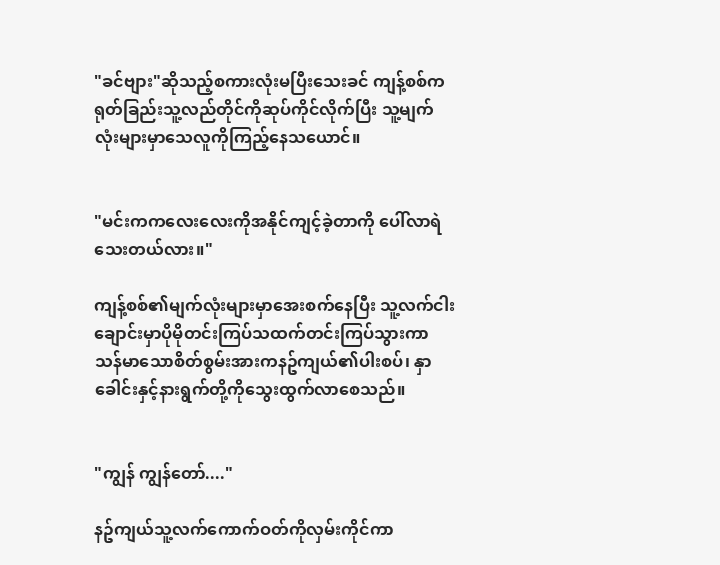"ခင်ဗျား"ဆိုသည့်စကားလုံးမပြီးသေးခင် ကျန့်စစ်ကရုတ်ခြည်းသူ့လည်တိုင်ကိုဆုပ်ကိုင်လိုက်ပြီး သူ့မျက်လုံးများမှာသေလူကိုကြည့်နေသယောင်။


"မင်းကကလေးလေးကိုအနိုင်ကျင့်ခဲ့တာကို ပေါ်လာရဲသေးတယ်လား။"

ကျန့်စစ်၏မျက်လုံးများမှာအေးစက်နေပြီး သူ့လက်ငါးချောင်းမှာပိုမိုတင်းကြပ်သထက်တင်းကြပ်သွားကာ သန်မာသောစိတ်စွမ်းအားကနဥ်ကျယ်၏ပါးစပ်၊ နှာခေါင်းနှင့်နားရွက်တို့ကိုသွေးထွက်လာစေသည်။


"ကျွန် ကျွန်တော်...."

နဥ်ကျယ်သူ့လက်ကောက်ဝတ်ကိုလှမ်းကိုင်ကာ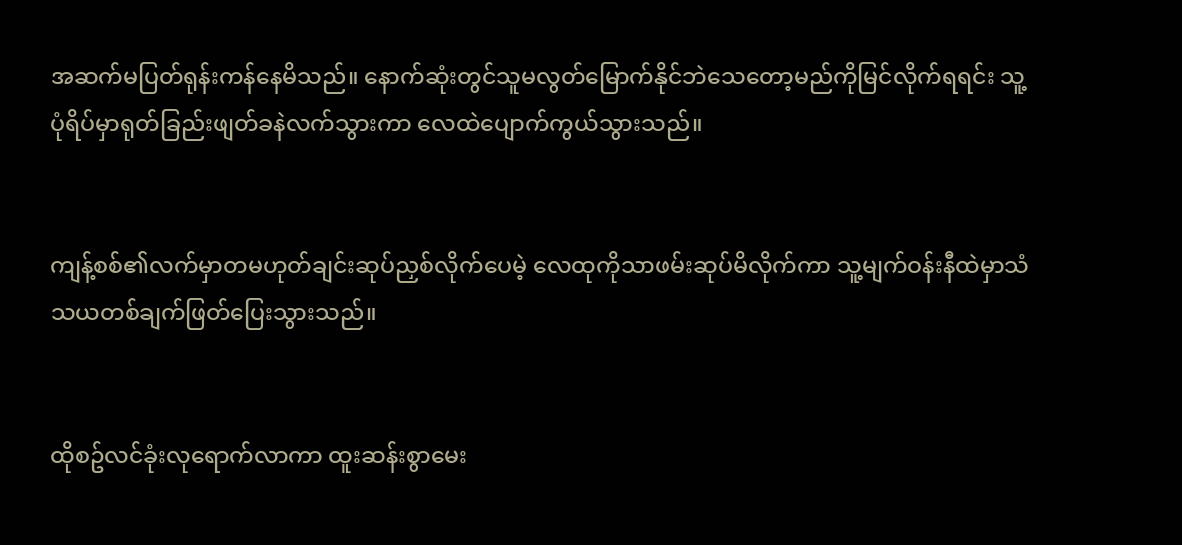အဆက်မပြတ်ရုန်းကန်နေမိသည်။ နောက်ဆုံးတွင်သူမလွတ်မြောက်နိုင်ဘဲသေတော့မည်ကိုမြင်လိုက်ရရင်း သူ့ပုံရိပ်မှာရုတ်ခြည်းဖျတ်ခနဲလက်သွားကာ လေထဲပျောက်ကွယ်သွားသည်။


ကျန့်စစ်၏လက်မှာတမဟုတ်ချင်းဆုပ်ညှစ်လိုက်ပေမဲ့ လေထုကိုသာဖမ်းဆုပ်မိလိုက်ကာ သူ့မျက်ဝန်းနီထဲမှာသံသယတစ်ချက်ဖြတ်ပြေးသွားသည်။


ထိုစဥ်လင်ခုံးလုရောက်လာကာ ထူးဆန်းစွာမေး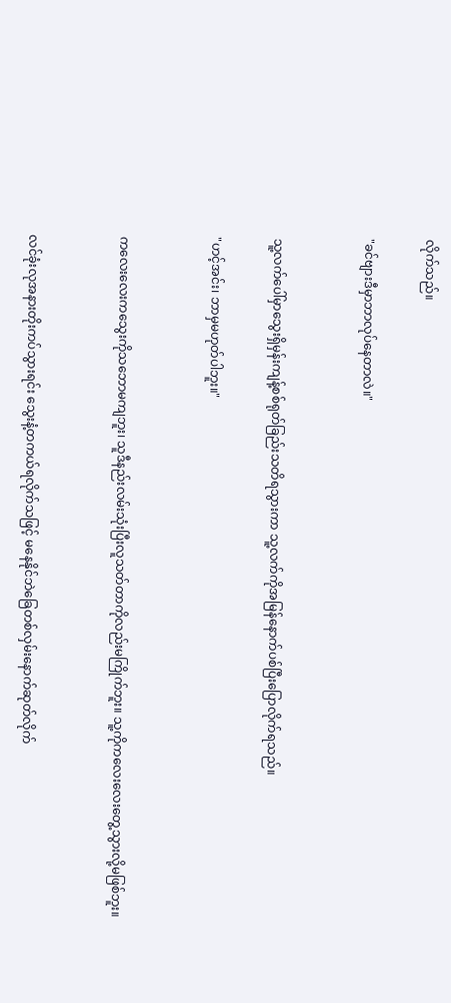လိုက်သည်။

"ခင်ဗျားဒီမှာဘာလုပ်နေတာလဲ။"


သူ့လက်ပေါ်မှာသွေးရှိမှန်းကျန့်စစ်ရုတ်ခြည်းသတိရသွားကာ သူ့လက်ကိုအမြန်နောက်ပစ်ပြီးပြောလိုက်ရသည်။

"ဟင့်အင်း၊ ဘာမှမဟုတ်ပါဘူး။"


ကလေးလေးကသွေးကိုသဘောမကျဘူး၊ သူဒီနည်းလမ်းသုံးပြီးလူသတ်တာကိုလည်းမကြိုက်ဘူး။ သူ့ကိုကလေးလေးတွေ့သွားလို့မဖြစ်ဘူး။


လင်ခုံးလုအနားတိုးကပ်သွားရင်း သွေးနံ့တကယ်ရလိုက်သဖြင့် မနေနိုင်ဘဲခြေတစ်လှမ်းနောက်ဆုတ်လိုက်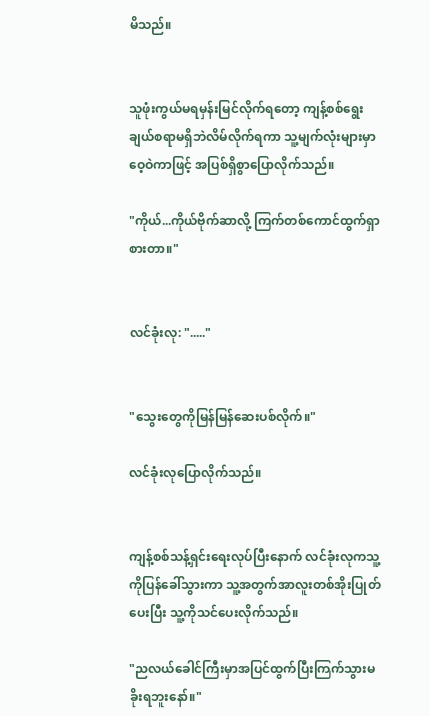မိသည်။


သူဖုံးကွယ်မရမှန်းမြင်လိုက်ရတော့ ကျန့်စစ်ရွေးချယ်စရာမရှိဘဲလိမ်လိုက်ရကာ သူ့မျက်လုံးများမှာဝေ့ဝဲကာဖြင့် အပြစ်ရှိစွာပြောလိုက်သည်။

"ကိုယ်...ကိုယ်ဗိုက်ဆာလို့ ကြက်တစ်ကောင်ထွက်ရှာစားတာ။"


လင်ခုံးလု: "....."


"သွေးတွေကိုမြန်မြန်ဆေးပစ်လိုက်။"

လင်ခုံးလုပြောလိုက်သည်။


ကျန့်စစ်သန့်ရှင်းရေးလုပ်ပြီးနောက် လင်ခုံးလုကသူ့ကိုပြန်ခေါ်သွားကာ သူ့အတွက်အာလူးတစ်အိုးပြုတ်ပေးပြီး သူ့ကိုသင်ပေးလိုက်သည်။

"ညလယ်ခေါင်ကြီးမှာအပြင်ထွက်ပြီးကြက်သွားမခိုးရဘူးနော်။"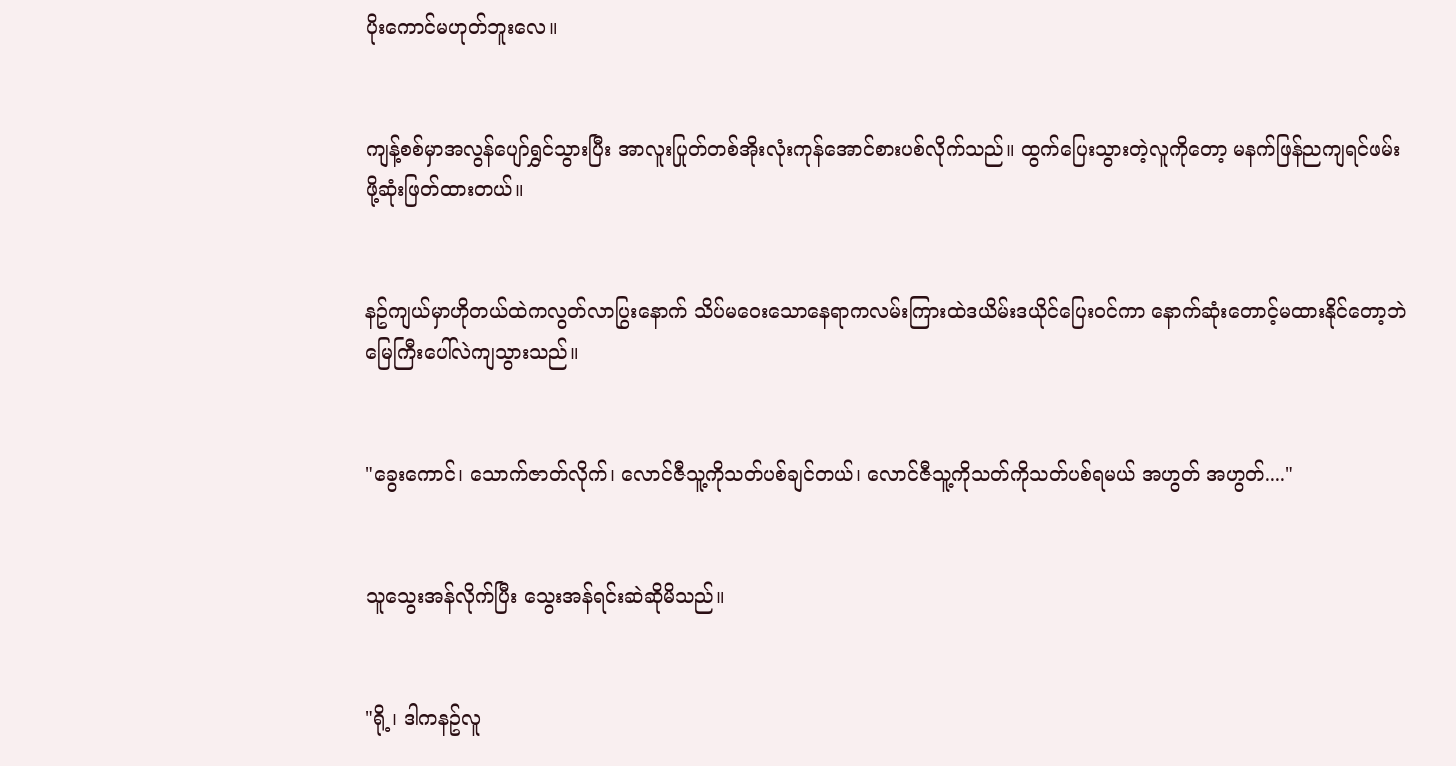ပိုးကောင်မဟုတ်ဘူးလေ။


ကျန့်စစ်မှာအလွန်ပျော်ရွှင်သွားပြီး အာလူးပြုတ်တစ်အိုးလုံးကုန်အောင်စားပစ်လိုက်သည်။ ထွက်ပြေးသွားတဲ့လူကိုတော့ မနက်ဖြန်ညကျရင်ဖမ်းဖို့ဆုံးဖြတ်ထားတယ်။


နဥ်ကျယ်မှာဟိုတယ်ထဲကလွတ်လာပြွးနောက် သိပ်မဝေးသောနေရာကလမ်းကြားထဲဒယိမ်းဒယိုင်ပြေးဝင်ကာ နောက်ဆုံးတောင့်မထားနိုင်တော့ဘဲ မြေကြီးပေါ်လဲကျသွားသည်။


"ခွေးကောင်၊ သောက်ဇာတ်လိုက်၊ လောင်ဇီသူ့ကိုသတ်ပစ်ချင်တယ်၊ လောင်ဇီသူ့ကိုသတ်ကိုသတ်ပစ်ရမယ် အဟွတ် အဟွတ်...."


သူသွေးအန်လိုက်ပြီး သွေးအန်ရင်းဆဲဆိုမိသည်။


"ရို့၊ ဒါကနဥ်လူ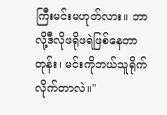ကြီးမင်းမဟုတ်လား။ ဘာလို့ဒီလိုဖရိုဖရဲဖြစ်နေတာတုန်း၊ မင်းကိုဘယ်သူရိုက်လိုက်တာလဲ။"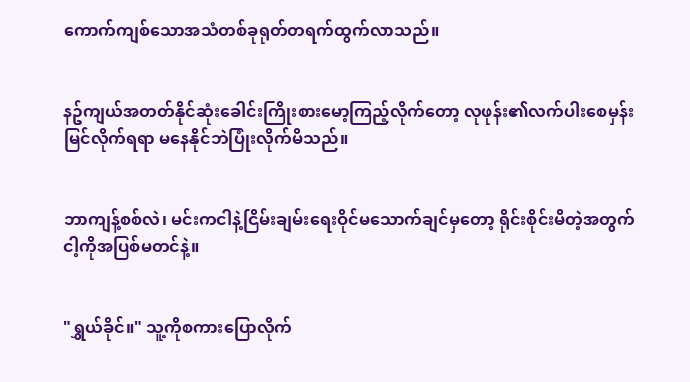ကောက်ကျစ်သောအသံတစ်ခုရုတ်တရက်ထွက်လာသည်။


နဥ်ကျယ်အတတ်နိုင်ဆုံးခေါင်းကြိုးစားမော့ကြည့်လိုက်တော့ လုဖုန်း၏လက်ပါးစေမှန်းမြင်လိုက်ရရာ မနေနိုင်ဘဲပြုံးလိုက်မိသည်။


ဘာကျန့်စစ်လဲ၊ မင်းကငါနဲ့ငြိမ်းချမ်းရေးဝိုင်မသောက်ချင်မှတော့ ရိုင်းစိုင်းမိတဲ့အတွက်ငါ့ကိုအပြစ်မတင်နဲ့။


"ရွှယ်ခိုင်။" သူ့ကိုစကားပြောလိုက်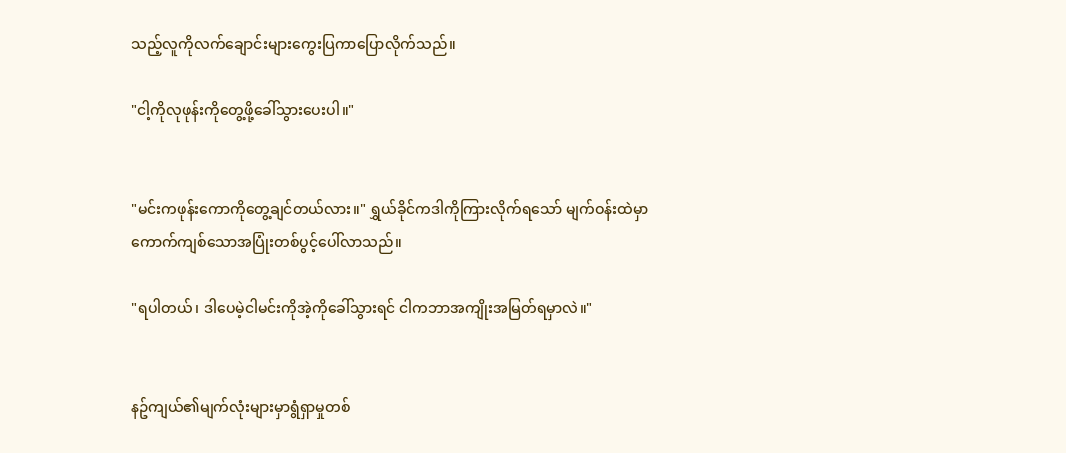သည့်လူကိုလက်ချောင်းများကွေးပြကာပြောလိုက်သည်။

"ငါ့ကိုလုဖုန်းကိုတွေ့ဖို့ခေါ်သွားပေးပါ။"


"မင်းကဖုန်းကောကိုတွေ့ချင်တယ်လား။" ရွှယ်ခိုင်ကဒါကိုကြားလိုက်ရသော် မျက်ဝန်းထဲမှာကောက်ကျစ်သောအပြုံးတစ်ပွင့်ပေါ်လာသည်။

"ရပါတယ်၊ ဒါပေမဲ့ငါမင်းကိုအဲ့ကိုခေါ်သွားရင် ငါကဘာအကျိုးအမြတ်ရမှာလဲ။"


နဥ်ကျယ်၏မျက်လုံးများမှာရွံရှာမှုတစ်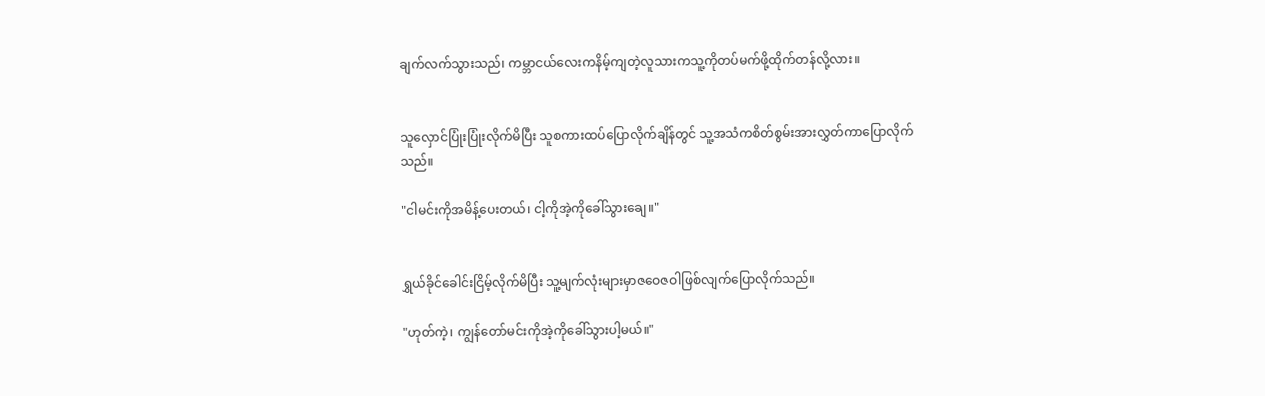ချက်လက်သွားသည်၊ ကမ္ဘာငယ်လေးကနိမ့်ကျတဲ့လူသားကသူ့ကိုတပ်မက်ဖို့ထိုက်တန်လို့လား။


သူလှောင်ပြုံးပြုံးလိုက်မိပြီး သူစကားထပ်ပြောလိုက်ချိန်တွင် သူ့အသံကစိတ်စွမ်းအားလွှတ်ကာပြောလိုက်သည်။

"ငါမင်းကိုအမိန့်ပေးတယ်၊ ငါ့ကိုအဲ့ကိုခေါ်သွားချေ။"


ရွှယ်ခိုင်ခေါင်းငြိမ့်လိုက်မိပြီး သူ့မျက်လုံးများမှာဇဝေဇဝါဖြစ်လျက်ပြောလိုက်သည်။

"ဟုတ်ကဲ့၊ ကျွန်တော်မင်းကိုအဲ့ကိုခေါ်သွားပါ့မယ်။"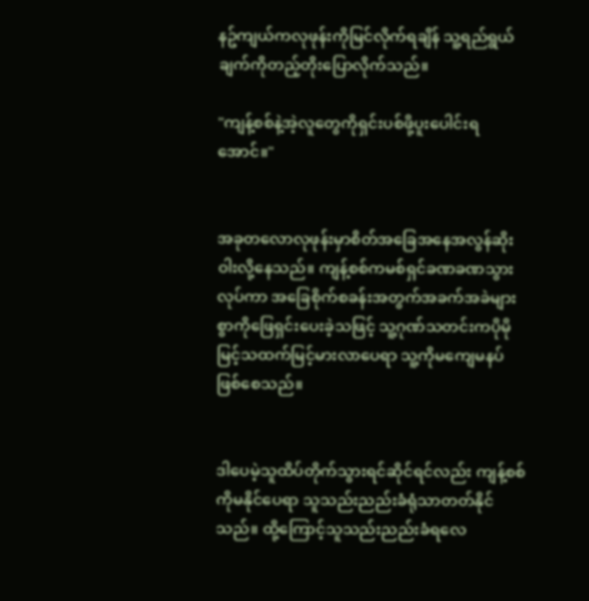နဥ်ကျယ်ကလုဖုန်းကိုမြင်လိုက်ရချိန် သူ့ရည်ရွယ်ချက်ကိုတည့်တိုးပြောလိုက်သည်။

"ကျန့်စစ်နဲ့အဲ့လူတွေကိုရှင်းပစ်ဖို့ပူးပေါင်းရအောင်။"


အခုတလောလုဖုန်းမှာစိတ်အခြေအနေအလွန်ဆိုးဝါးလို့နေသည်။ ကျန့်စစ်ကမစ်ရှင်ခဏခဏသွားလုပ်ကာ အခြေစိုက်စခန်းအတွက်အခက်အခဲများစွာကိုဖြေရှင်းပေးခဲ့သဖြင့် သူ့ဂုဏ်သတင်းကပိုမိုမြင့်သထက်မြင့်မားလာပေရာ သူ့ကိုမကျေမနပ်ဖြစ်စေသည်။


ဒါပေမဲ့သူထိပ်တိုက်သွားရင်ဆိုင်ရင်လည်း ကျန့်စစ်ကိုမနိုင်ပေရာ သူသည်းညည်းခံရုံသာတတ်နိုင်သည်။ ထို့ကြောင့်သူသည်းညည်းခံရလေ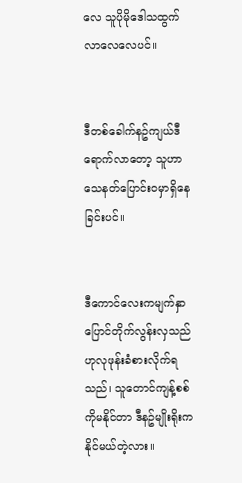လေ သူပိုမိုဒေါသထွက်လာလေလေပင်။


ဒီတစ်ခေါက်နဥ်ကျယ်ဒီရောက်လာတော့ သူဟာသေနတ်ပြောင်းဝမှာရှိနေခြင်းပင်။


ဒီကောင်လေးကမျက်နှာပြောင်တိုက်လွန်းလှသည်ဟုလုဖုန်းခံစားလိုက်ရသည်၊ သူတောင်ကျန့်စစ်ကိုမနိုင်တာ ဒီနဥ်မျိုးရိုးကနိုင်မယ်တဲ့လား။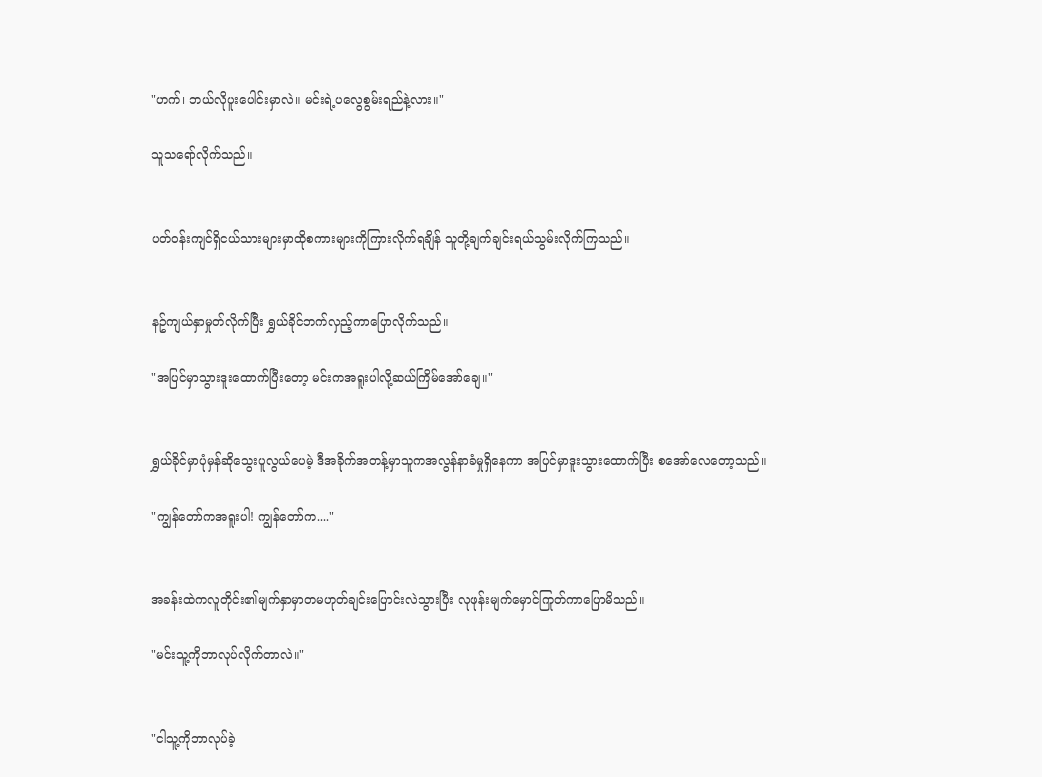"ဟက်၊ ဘယ်လိုပူးပေါင်းမှာလဲ။ မင်းရဲ့ပလွေစွမ်းရည်နဲ့လား။"

သူသရော်လိုက်သည်။


ပတ်ဝန်းကျင်ရှိငယ်သားများမှာထိုစကားများကိုကြားလိုက်ရချိန် သူတို့ချက်ချင်းရယ်သွမ်းလိုက်ကြသည်။


နဥ်ကျယ်နှာမှုတ်လိုက်ပြီး ရွှယ်ခိုင်ဘက်လှည့်ကာပြောလိုက်သည်။

"အပြင်မှာသွားဒူးထောက်ပြီးတော့ မင်းကအရူးပါလို့ဆယ်ကြိမ်အော်ချေ။"


ရွှယ်ခိုင်မှာပုံမှန်ဆိုသွေးပူလွယ်ပေမဲ့ ဒီအခိုက်အတန့်မှာသူကအလွန်နာခံမှုရှိနေကာ အပြင်မှာဒူးသွားထောက်ပြီး စအော်လေတော့သည်။

"ကျွန်တော်ကအရူးပါ! ကျွန်တော်က...."


အခန်းထဲကလူတိုင်း၏မျက်နှာမှာတမဟုတ်ချင်းပြောင်းလဲသွားပြီး လုဖုန်းမျက်မှောင်ကြုတ်ကာပြောမိသည်။

"မင်းသူ့ကိုဘာလုပ်လိုက်တာလဲ။"


"ငါသူ့ကိုဘာလုပ်ခဲ့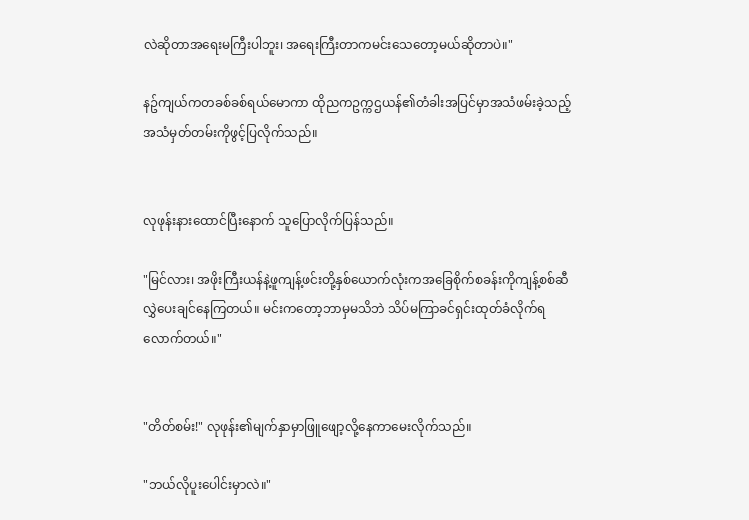လဲဆိုတာအရေးမကြီးပါဘူး၊ အရေးကြီးတာကမင်းသေတော့မယ်ဆိုတာပဲ။"

နဥ်ကျယ်ကတခစ်ခစ်ရယ်မောကာ ထိုညကဥက္ကဌယန်၏တံခါးအပြင်မှာအသံဖမ်းခဲ့သည့်အသံမှတ်တမ်းကိုဖွင့်ပြလိုက်သည်။


လုဖုန်းနားထောင်ပြီးနောက် သူပြောလိုက်ပြန်သည်။

"မြင်လား၊ အဖိုးကြီးယန်နဲ့ဖူကျန့်ဖင်းတို့နှစ်ယောက်လုံးကအခြေစိုက်စခန်းကိုကျန့်စစ်ဆီလွှဲပေးချင်နေကြတယ်။ မင်းကတော့ဘာမှမသိဘဲ သိပ်မကြာခင်ရှင်းထုတ်ခံလိုက်ရလောက်တယ်။"


"တိတ်စမ်း!" လုဖုန်း၏မျက်နှာမှာဖြူဖျော့လို့နေကာမေးလိုက်သည်။

"ဘယ်လိုပူးပေါင်းမှာလဲ။"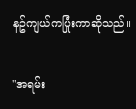နဥ်ကျယ်ကပြုံးကာဆိုသည်။

"အရမ်း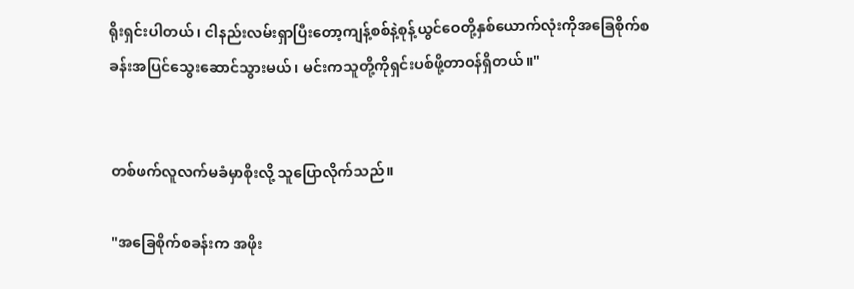ရိုးရှင်းပါတယ်၊ ငါနည်းလမ်းရှာပြီးတော့ကျန့်စစ်နဲ့စုန့်ယွင်ဝေတို့နှစ်ယောက်လုံးကိုအခြေစိုက်စခန်းအပြင်သွေးဆောင်သွားမယ်၊ မင်းကသူတို့ကိုရှင်းပစ်ဖို့တာဝန်ရှိတယ်။"


တစ်ဖက်လူလက်မခံမှာစိုးလို့ သူပြောလိုက်သည်။

"အခြေစိုက်စခန်းက အဖိုး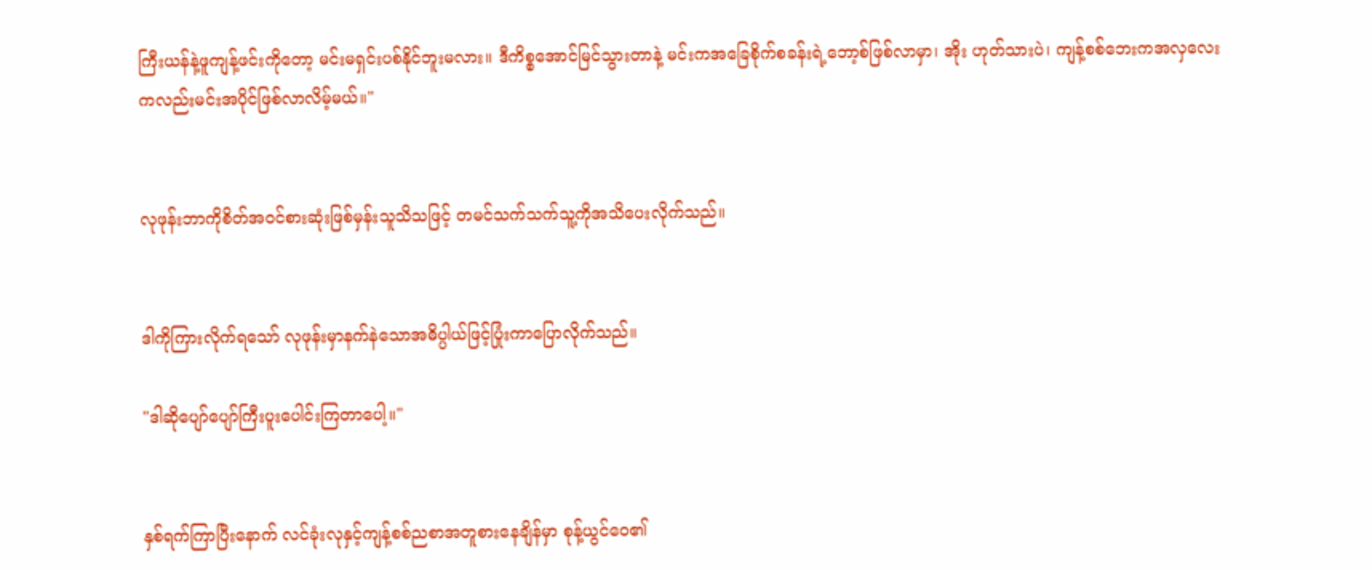ကြီးယန်နဲ့ဖူကျန့်ဖင်းကိုတော့ မင်းမရှင်းပစ်နိုင်ဘူးမလား။ ဒီကိစ္စအောင်မြင်သွားတာနဲ့ မင်းကအခြေစိုက်စခန်းရဲ့ဘော့စ်ဖြစ်လာမှာ၊ အိုး ဟုတ်သားပဲ၊ ကျန့်စစ်ဘေးကအလှလေးကလည်းမင်းအပိုင်ဖြစ်လာလိမ့်မယ်။"


လုဖုန်းဘာကိုစိတ်အဝင်စားဆုံးဖြစ်မှန်းသူသိသဖြင့် တမင်သက်သက်သူ့ကိုအသိပေးလိုက်သည်။


ဒါကိုကြားလိုက်ရသော် လုဖုန်းမှာနက်နဲသောအဓိပ္ပါယ်ဖြင့်ပြုံးကာပြောလိုက်သည်။

"ဒါဆိုပျော်ပျော်ကြီးပူးပေါင်းကြတာပေါ့။"


နှစ်ရက်ကြာပြီးနောက် လင်ခုံးလုနှင့်ကျန့်စစ်ညစာအတူစားနေချိန်မှာ စုန့်ယွင်ဝေ၏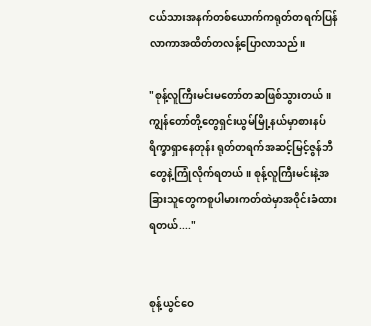ငယ်သားအနက်တစ်ယောက်ကရုတ်တရက်ပြန်လာကာအထိတ်တလန့်ပြောလာသည်။

"စုန့်လူကြီးမင်းမတော်တဆဖြစ်သွားတယ်။ ကျွန်တော်တို့တွေရှင်းယွမ်မြို့နယ်မှာစားနပ်ရိက္ခာရှာနေတုန်း ရုတ်တရက်အဆင့်မြင့်ဇွန်ဘီတွေနဲ့ကြုံလိုက်ရတယ်။ စုန့်လူကြီးမင်းနဲ့အခြားသူတွေကစူပါမားကတ်ထဲမှာအဝိုင်းခံထားရတယ်...."


စုန့်ယွင်ဝေ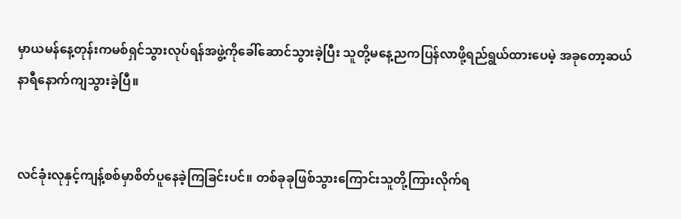မှာယမန်နေ့တုန်းကမစ်ရှင်သွားလုပ်ရန်အဖွဲ့ကိုခေါ်ဆောင်သွားခဲ့ပြီး သူတို့မနေ့ညကပြန်လာဖို့ရည်ရွယ်ထားပေမဲ့ အခုတော့ဆယ်နာရီနောက်ကျသွားခဲ့ပြီ။


လင်ခုံးလုနှင့်ကျန့်စစ်မှာစိတ်ပူနေခဲ့ကြခြင်းပင်။ တစ်ခုခုဖြစ်သွားကြောင်းသူတို့ကြားလိုက်ရ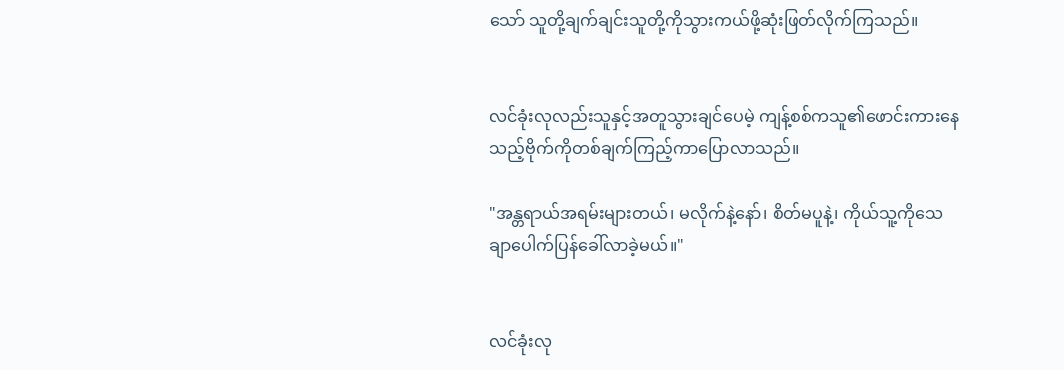သော် သူတို့ချက်ချင်းသူတို့ကိုသွားကယ်ဖို့ဆုံးဖြတ်လိုက်ကြသည်။


လင်ခုံးလုလည်းသူနှင့်အတူသွားချင်ပေမဲ့ ကျန့်စစ်ကသူ၏ဖောင်းကားနေသည့်ဗိုက်ကိုတစ်ချက်ကြည့်ကာပြောလာသည်။

"အန္တရာယ်အရမ်းများတယ်၊ မလိုက်နဲ့နော်၊ စိတ်မပူနဲ့၊ ကိုယ်သူ့ကိုသေချာပေါက်ပြန်ခေါ်လာခဲ့မယ်။"


လင်ခုံးလု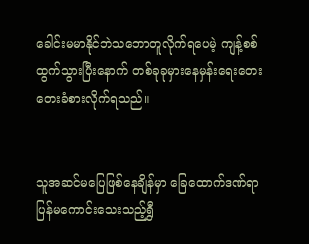ခေါင်းမမာနိုင်ဘဲသဘောတူလိုက်ရပေမဲ့ ကျန့်စစ်ထွက်သွားပြီးနောက် တစ်ခုခုမှားနေမှန်းရေးတေးတေးခံစားလိုက်ရသည်။


သူအဆင်မပြေဖြစ်နေချိန်မှာ ခြေထောက်ဒဏ်ရာပြန်မကောင်းသေးသည့်ရွှီ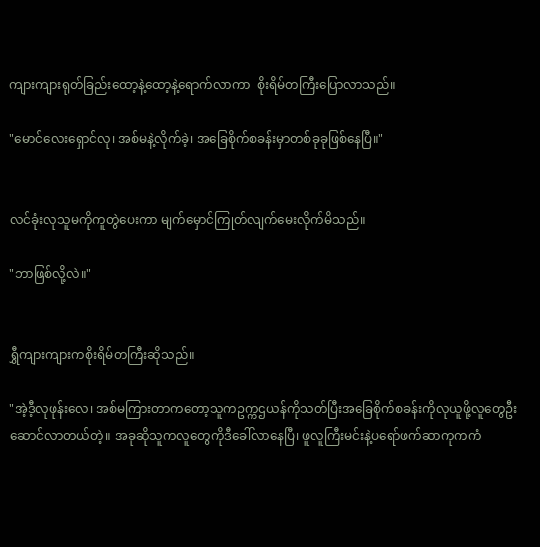ကျားကျားရုတ်ခြည်းထော့နဲ့ထော့နဲ့ရောက်လာကာ  စိုးရိမ်တကြီးပြောလာသည်။

"မောင်လေးရှောင်လု၊ အစ်မနဲ့လိုက်ခဲ့၊ အခြေစိုက်စခန်းမှာတစ်ခုခုဖြစ်နေပြီ။"


လင်ခုံးလုသူမကိုကူတွဲပေးကာ မျက်မှောင်ကြုတ်လျက်မေးလိုက်မိသည်။

"ဘာဖြစ်လို့လဲ။"


ရွှီကျားကျားကစိုးရိမ်တကြီးဆိုသည်။

"အဲ့ဒီ့လုဖုန်းလေ၊ အစ်မကြားတာကတော့သူကဥက္ကဌယန်ကိုသတ်ပြီးအခြေစိုက်စခန်းကိုလုယူဖို့လူတွေဦးဆောင်လာတယ်တဲ့။ အခုဆိုသူကလူတွေကိုဒီခေါ်လာနေပြီ၊ ဖူလူကြီးမင်းနဲ့ပရော်ဖက်ဆာကုကကံ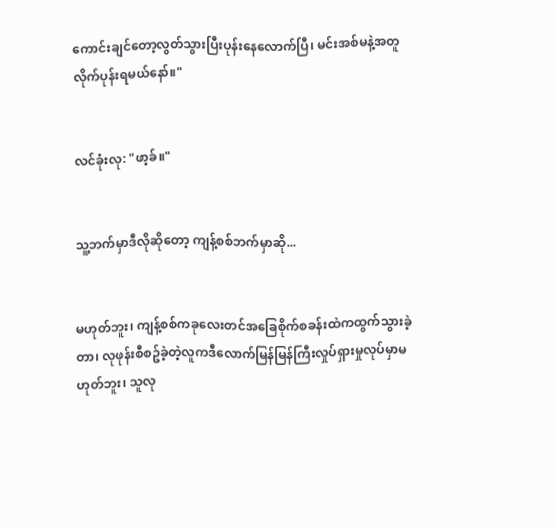ကောင်းချင်တော့လွတ်သွားပြီးပုန်းနေလောက်ပြီ၊ မင်းအစ်မနဲ့အတူလိုက်ပုန်းရမယ်နော်။"


လင်ခုံးလု: "ဖာ့ခ်။"


သူ့ဘက်မှာဒီလိုဆိုတော့ ကျန့်စစ်ဘက်မှာဆို...


မဟုတ်ဘူး၊ ကျန့်စစ်ကခုလေးတင်အခြေစိုက်စခန်းထဲကထွက်သွားခဲ့တာ၊ လုဖုန်းစီစဥ်ခဲ့တဲ့လူကဒီလောက်မြန်မြန်ကြီးလှုပ်ရှားမှုလုပ်မှာမဟုတ်ဘူး၊ သူလု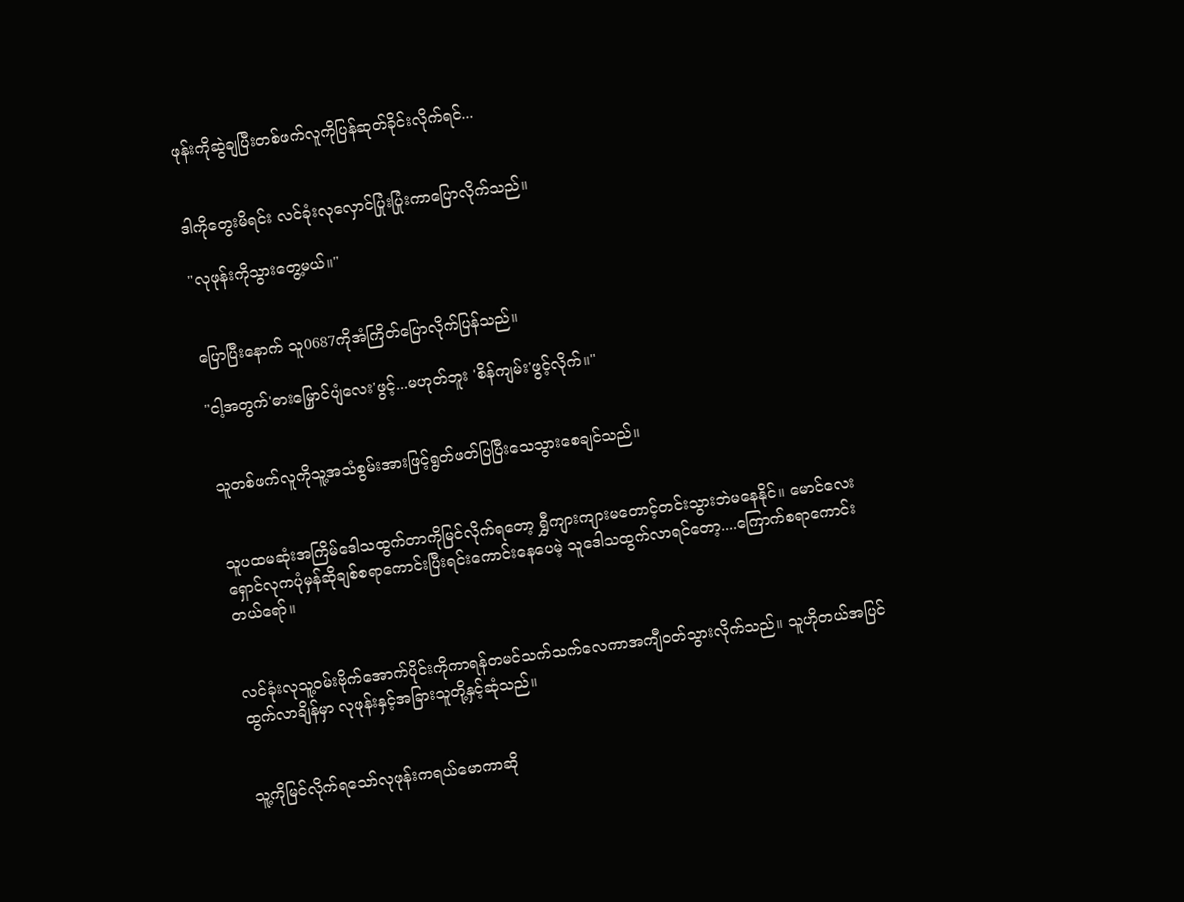ဖုန်းကိုဆွဲချပြီးတစ်ဖက်လူကိုပြန်ဆုတ်ခိုင်းလိုက်ရင်...


ဒါကိုတွေးမိရင်း လင်ခုံးလုလှောင်ပြုံးပြုံးကာပြောလိုက်သည်။

"လုဖုန်းကိုသွားတွေ့မယ်။"


ပြောပြီးနောက် သူ0687ကိုအံကြိတ်ပြောလိုက်ပြန်သည်။

"ငါ့အတွက်'ဓားမြှောင်ပျံလေး'ဖွင့်...မဟုတ်ဘူး 'စိန်ကျမ်း'ဖွင့်လိုက်။"


သူတစ်ဖက်လူကိုသူ့အသံစွမ်းအားဖြင့်ရွတ်ဖတ်ပြပြီးသေသွားစေချင်သည်။


သူပထမဆုံးအကြိမ်ဒေါသထွက်တာကိုမြင်လိုက်ရတော့ ရွှီကျားကျားမတောင့်တင်းသွားဘဲမနေနိုင်။ မောင်လေးရှောင်လုကပုံမှန်ဆိုချစ်စရာကောင်းပြီးရင်းကောင်းနေပေမဲ့ သူဒေါသထွက်လာရင်တော့....ကြောက်စရာကောင်းတယ်ရော်။


လင်ခုံးလုသူ့ဝမ်းဗိုက်အောက်ပိုင်းကိုကာရန်တမင်သက်သက်လေကာအကျီဝတ်သွားလိုက်သည်။ သူဟိုတယ်အပြင်ထွက်လာချိန်မှာ လုဖုန်းနှင့်အခြားသူတို့နှင့်ဆုံသည်။


သူ့ကိုမြင်လိုက်ရသော်လုဖုန်းကရယ်မောကာဆို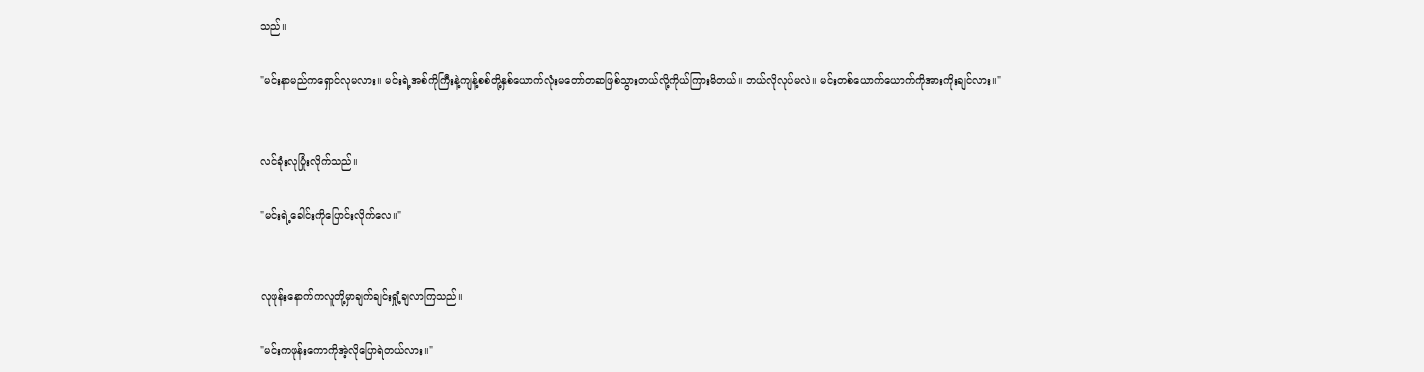သည်။

"မင်းနာမည်ကရှောင်လုမလား။ မင်းရဲ့အစ်ကိုကြီးနဲ့ကျန့်စစ်တို့နှစ်ယောက်လုံးမတော်တဆဖြစ်သွားတယ်လို့ကိုယ်ကြားမိတယ်။ ဘယ်လိုလုပ်မလဲ။ မင်းတစ်ယောက်ယောက်ကိုအားကိုးချင်လား။"


လင်ခုံးလုပြုံးလိုက်သည်။

"မင်းရဲ့ခေါင်းကိုပြောင်းလိုက်လေ။"


လုဖုန်းနောက်ကလူတို့မှာချက်ချင်းရှုံ့ချလာကြသည်။

"မင်းကဖုန်းကောကိုအဲ့လိုပြောရဲတယ်လား။"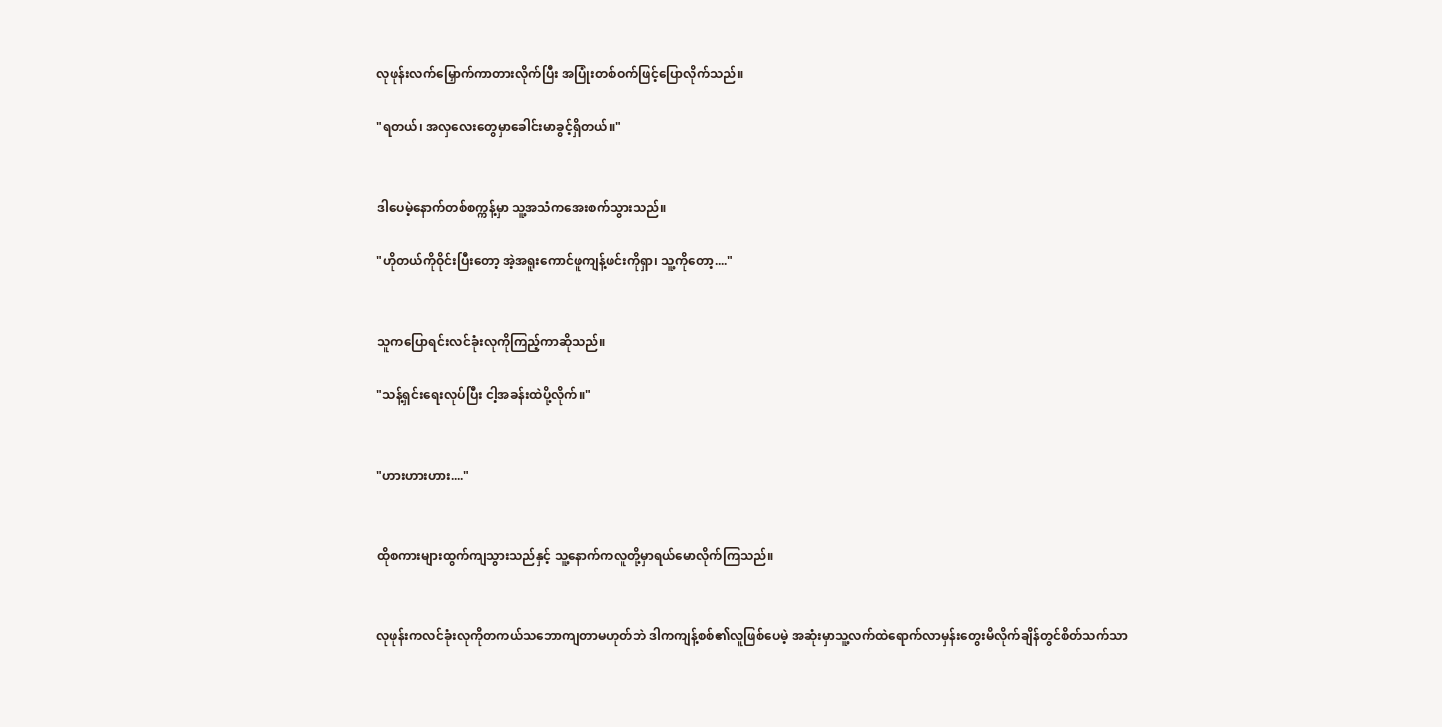လုဖုန်းလက်မြှောက်ကာတားလိုက်ပြီး အပြုံးတစ်ဝက်ဖြင့်ပြောလိုက်သည်။

"ရတယ်၊ အလှလေးတွေမှာခေါင်းမာခွင့်ရှိတယ်။"


ဒါပေမဲ့နောက်တစ်စက္ကန့်မှာ သူ့အသံကအေးစက်သွားသည်။

"ဟိုတယ်ကိုဝိုင်းပြီးတော့ အဲ့အရူးကောင်ဖူကျန့်ဖင်းကိုရှာ၊ သူ့ကိုတော့...."


သူကပြောရင်းလင်ခုံးလုကိုကြည့်ကာဆိုသည်။

"သန့်ရှင်းရေးလုပ်ပြီး ငါ့အခန်းထဲပို့လိုက်။"


"ဟားဟားဟား...."


ထိုစကားများထွက်ကျသွားသည်နှင့် သူ့နောက်ကလူတို့မှာရယ်မောလိုက်ကြသည်။


လုဖုန်းကလင်ခုံးလုကိုတကယ်သဘောကျတာမဟုတ်ဘဲ ဒါကကျန့်စစ်၏လူဖြစ်ပေမဲ့ အဆုံးမှာသူ့လက်ထဲရောက်လာမှန်းတွေးမိလိုက်ချိန်တွင်စိတ်သက်သာ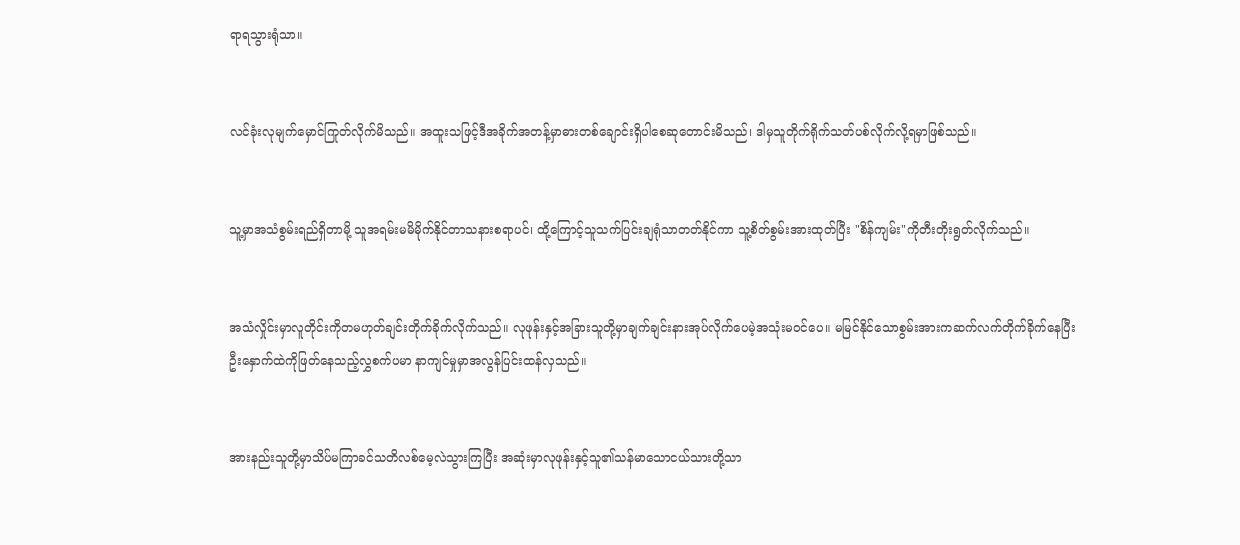ရာရသွားရုံသာ။


လင်ခုံးလုမျက်မှောင်ကြုတ်လိုက်မိသည်။ အထူးသဖြင့်ဒီအခိုက်အတန့်မှာဓားတစ်ချောင်းရှိပါစေဆုတောင်းမိသည်၊ ဒါမှသူတိုက်ရိုက်သတ်ပစ်လိုက်လို့ရမှာဖြစ်သည်။


သူ့မှာအသံစွမ်းရည်ရှိတာမို့ သူအရမ်းမမိမိုက်နိုင်တာသနားစရာပင်၊ ထို့ကြောင့်သူသက်ပြင်းချရုံသာတတ်နိုင်ကာ သူ့စိတ်စွမ်းအားထုတ်ပြီး "စိန်ကျမ်း"ကိုတီးတိုးရွတ်လိုက်သည်။


အသံလှိုင်းမှာလူတိုင်းကိုတမဟုတ်ချင်းတိုက်ခိုက်လိုက်သည်။ လုဖုန်းနှင့်အခြားသူတို့မှာချက်ချင်းနားအုပ်လိုက်ပေမဲ့အသုံးမဝင်ပေ။ မမြင်နိုင်သောစွမ်းအားကဆက်လက်တိုက်ခိုက်နေပြီး ဦးနှောက်ထဲကိုဖြတ်နေသည့်လွှစက်ပမာ နာကျင်မှုမှာအလွန်ပြင်းထန်လှသည်။


အားနည်းသူတို့မှာသိပ်မကြာခင်သတိလစ်မေ့လဲသွားကြပြီး အဆုံးမှာလုဖုန်းနှင့်သူ၏သန်မာသောငယ်သားတို့သာ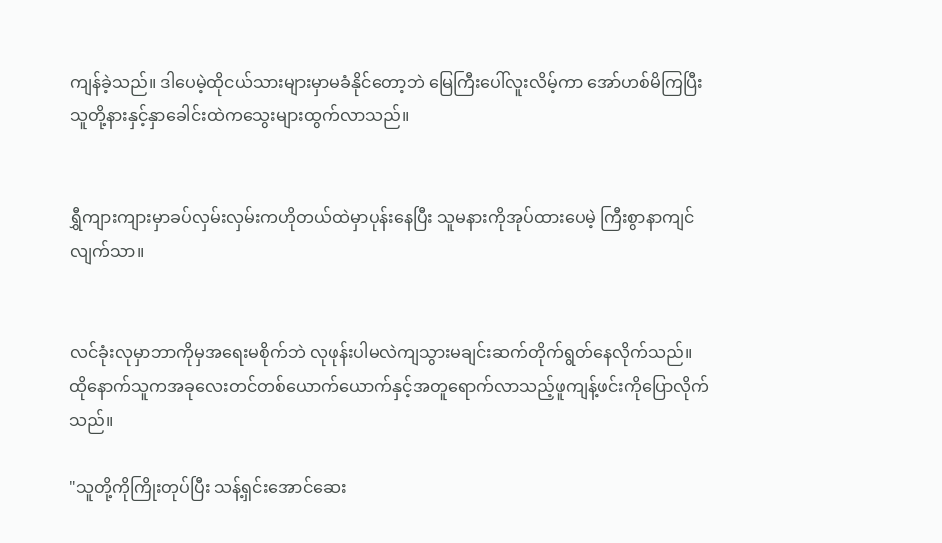ကျန်ခဲ့သည်။ ဒါပေမဲ့ထိုငယ်သားများမှာမခံနိုင်တော့ဘဲ မြေကြီးပေါ်လူးလိမ့်ကာ အော်ဟစ်မိကြပြီး သူတို့နားနှင့်နှာခေါင်းထဲကသွေးများထွက်လာသည်။


ရွှီကျားကျားမှာခပ်လှမ်းလှမ်းကဟိုတယ်ထဲမှာပုန်းနေပြီး သူမနားကိုအုပ်ထားပေမဲ့ ကြီးစွာနာကျင်လျက်သာ။


လင်ခုံးလုမှာဘာကိုမှအရေးမစိုက်ဘဲ လုဖုန်းပါမလဲကျသွားမချင်းဆက်တိုက်ရွတ်နေလိုက်သည်။ ထိုနောက်သူကအခုလေးတင်တစ်ယောက်ယောက်နှင့်အတူရောက်လာသည့်ဖူကျန့်ဖင်းကိုပြောလိုက်သည်။

"သူတို့ကိုကြိုးတုပ်ပြီး သန့်ရှင်းအောင်ဆေး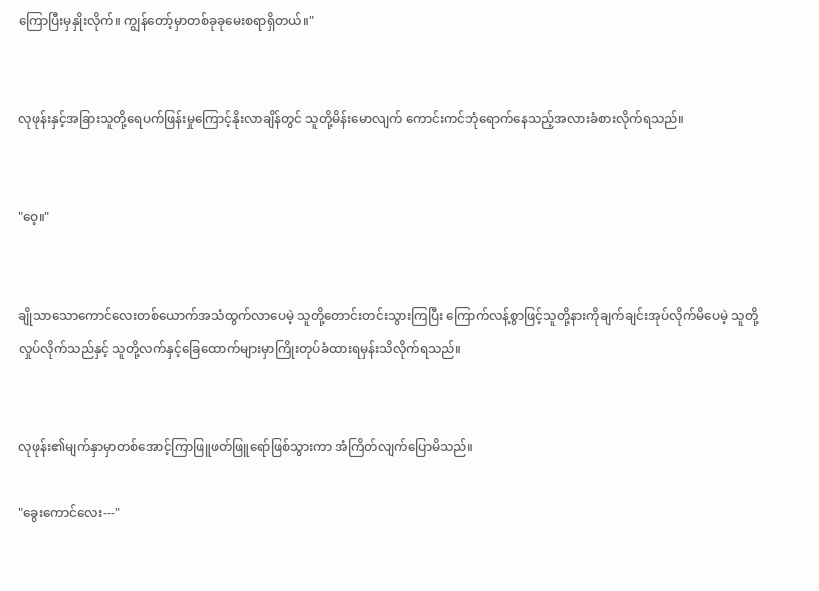ကြောပြီးမှနှိုးလိုက်။ ကျွန်တော့်မှာတစ်ခုခုမေးစရာရှိတယ်။"


လုဖုန်းနှင့်အခြားသူတို့ရေပက်ဖြန်းမှုကြောင့်နိုးလာချိန်တွင် သူတို့မိန်းမောလျက် ကောင်းကင်ဘုံရောက်နေသည့်အလားခံစားလိုက်ရသည်။


"ဝေ့။"


ချိုသာသောကောင်လေးတစ်ယောက်အသံထွက်လာပေမဲ့ သူတို့တောင်းတင်းသွားကြပြီး ကြောက်လန့်စွာဖြင့်သူတို့နားကိုချက်ချင်းအုပ်လိုက်မိပေမဲ့ သူတို့လှုပ်လိုက်သည်နှင့် သူတို့လက်နှင့်ခြေထောက်များမှာကြိုးတုပ်ခံထားရမှန်းသိလိုက်ရသည်။


လုဖုန်း၏မျက်နှာမှာတစ်အောင့်ကြာဖြူဖတ်ဖြူရော်ဖြစ်သွားကာ အံကြိတ်လျက်ပြောမိသည်။

"ခွေးကောင်လေး---"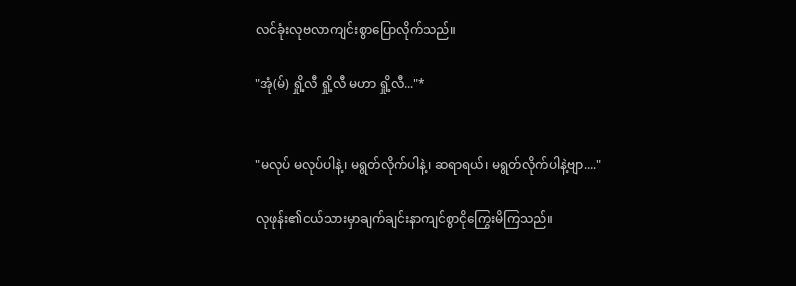လင်ခုံးလုဗလာကျင်းစွာပြောလိုက်သည်။

"အုံ(မ်) ရှို့လီ ရှို့လီ မဟာ ရှို့လီ..."*


"မလုပ် မလုပ်ပါနဲ့၊ မရွတ်လိုက်ပါနဲ့၊ ဆရာရယ်၊ မရွတ်လိုက်ပါနဲ့ဗျာ...."

လုဖုန်း၏ငယ်သားမှာချက်ချင်းနာကျင်စွာငိုကြွေးမိကြသည်။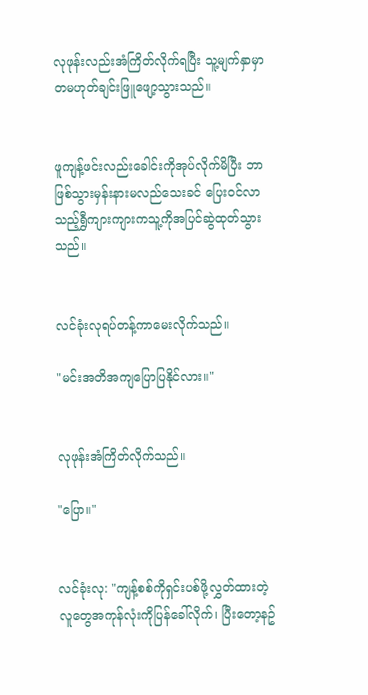လုဖုန်းလည်းအံကြိတ်လိုက်ရပြီး သူ့မျက်နှာမှာတမဟုတ်ချင်းဖြူဖျော့သွားသည်။


ဖူကျန့်ဖင်းလည်းခေါင်းကိုအုပ်လိုက်မိပြီး ဘာဖြစ်သွားမှန်းနားမလည်သေးခင် ပြေးဝင်လာသည့်ရွှီကျားကျားကသူ့ကိုအပြင်ဆွဲထုတ်သွားသည်။


လင်ခုံးလုရပ်တန့်ကာမေးလိုက်သည်။

"မင်းအတိအကျပြောပြနိုင်လား။"


လုဖုန်းအံကြိတ်လိုက်သည်။

"ပြော။"


လင်ခုံးလု: "ကျန့်စစ်ကိုရှင်းပစ်ဖို့လွှတ်ထားတဲ့လူတွေအကုန်လုံးကိုပြန်ခေါ်လိုက်၊ ပြီးတော့နဥ်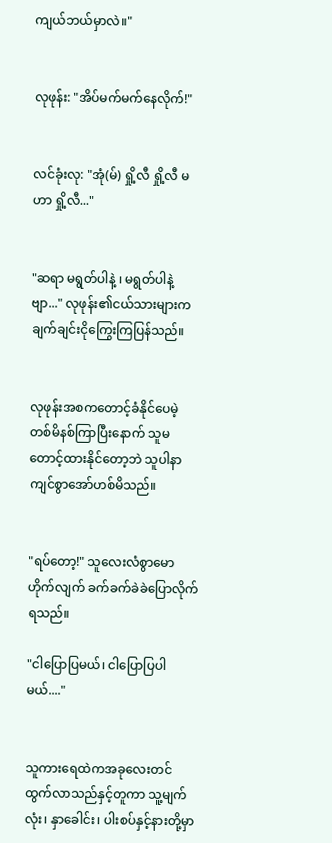ကျယ်ဘယ်မှာလဲ။"


လုဖုန်း: "အိပ်မက်မက်နေလိုက်!"


လင်ခုံးလု: "အုံ(မ်) ရှို့လီ ရှို့လီ မဟာ ရှို့လီ..."


"ဆရာ မရွတ်ပါနဲ့ ၊ မရွတ်ပါနဲ့ဗျာ..." လုဖုန်း၏ငယ်သားများကချက်ချင်းငိုကြွေးကြပြန်သည်။


လုဖုန်းအစကတောင့်ခံနိုင်ပေမဲ့ တစ်မိနစ်ကြာပြီးနောက် သူမတောင့်ထားနိုင်တော့ဘဲ သူပါနာကျင်စွာအော်ဟစ်မိသည်။


"ရပ်တော့!" သူလေးလံစွာမောဟိုက်လျက် ခက်ခက်ခဲခဲပြောလိုက်ရသည်။

"ငါပြောပြမယ်၊ ငါပြောပြပါမယ်...."


သူကားရေထဲကအခုလေးတင်ထွက်လာသည်နှင့်တူကာ သူ့မျက်လုံး၊ နှာခေါင်း၊ ပါးစပ်နှင့်နားတို့မှာ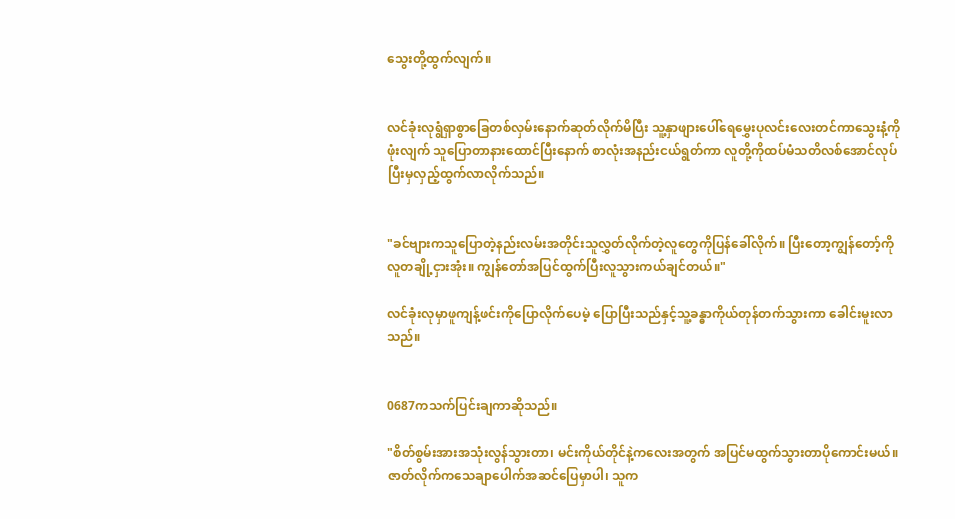သွေးတို့ထွက်လျက်။


လင်ခုံးလုရွံရှာစွာခြေတစ်လှမ်းနောက်ဆုတ်လိုက်မိပြီး သူ့နှာဖျားပေါ်ရေမွှေးပုလင်းလေးတင်ကာသွေးနံ့ကိုဖုံးလျက် သူပြောတာနားထောင်ပြီးနောက် စာလုံးအနည်းငယ်ရွတ်ကာ လူတို့ကိုထပ်မံသတိလစ်အောင်လုပ်ပြီးမှလှည့်ထွက်လာလိုက်သည်။


"ခင်ဗျားကသူပြောတဲ့နည်းလမ်းအတိုင်းသူလွှတ်လိုက်တဲ့လူတွေကိုပြန်ခေါ်လိုက်။ ပြီးတော့ကျွန်တော့်ကိုလူတချို့ငှားအုံး။ ကျွန်တော်အပြင်ထွက်ပြီးလူသွားကယ်ချင်တယ်။"

လင်ခုံးလုမှာဖူကျန့်ဖင်းကိုပြောလိုက်ပေမဲ့ ပြောပြီးသည်နှင့်သူ့ခန္ဓာကိုယ်တုန်တက်သွားကာ ခေါင်းမူးလာသည်။


0687ကသက်ပြင်းချကာဆိုသည်။

"စိတ်စွမ်းအားအသုံးလွန်သွားတာ၊ မင်းကိုယ်တိုင်နဲ့ကလေးအတွက် အပြင်မထွက်သွားတာပိုကောင်းမယ်။ ဇာတ်လိုက်ကသေချာပေါက်အဆင်ပြေမှာပါ၊ သူက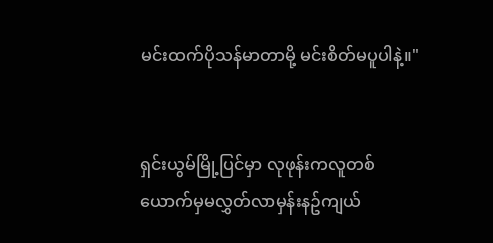မင်းထက်ပိုသန်မာတာမို့ မင်းစိတ်မပူပါနဲ့။"


ရှင်းယွမ်မြို့ပြင်မှာ လုဖုန်းကလူတစ်ယောက်မှမလွှတ်လာမှန်းနဥ်ကျယ်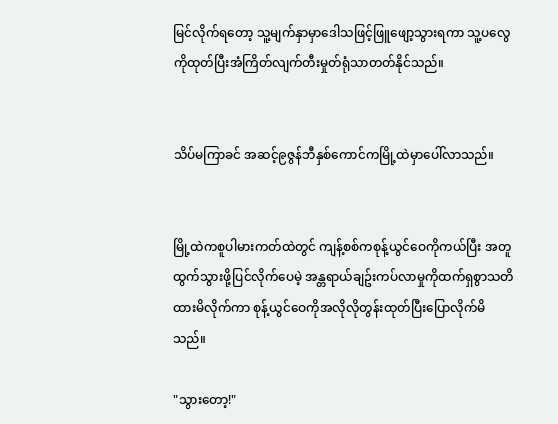မြင်လိုက်ရတော့ သူ့မျက်နှာမှာဒေါသဖြင့်ဖြူဖျော့သွားရကာ သူ့ပလွေကိုထုတ်ပြီးအံကြိတ်လျက်တီးမှုတ်ရုံသာတတ်နိုင်သည်။


သိပ်မကြာခင် အဆင့်၉ဇွန်ဘီနှစ်ကောင်ကမြို့ထဲမှာပေါ်လာသည်။


မြို့ထဲကစူပါမားကတ်ထဲတွင် ကျန့်စစ်ကစုန့်ယွင်ဝေကိုကယ်ပြီး အတူထွက်သွားဖို့ပြင်လိုက်ပေမဲ့ အန္တရာယ်ချဥ်းကပ်လာမှုကိုထက်ရှစွာသတိထားမိလိုက်ကာ စုန့်ယွင်ဝေကိုအလိုလိုတွန်းထုတ်ပြီးပြောလိုက်မိသည်။

"သွားတော့!"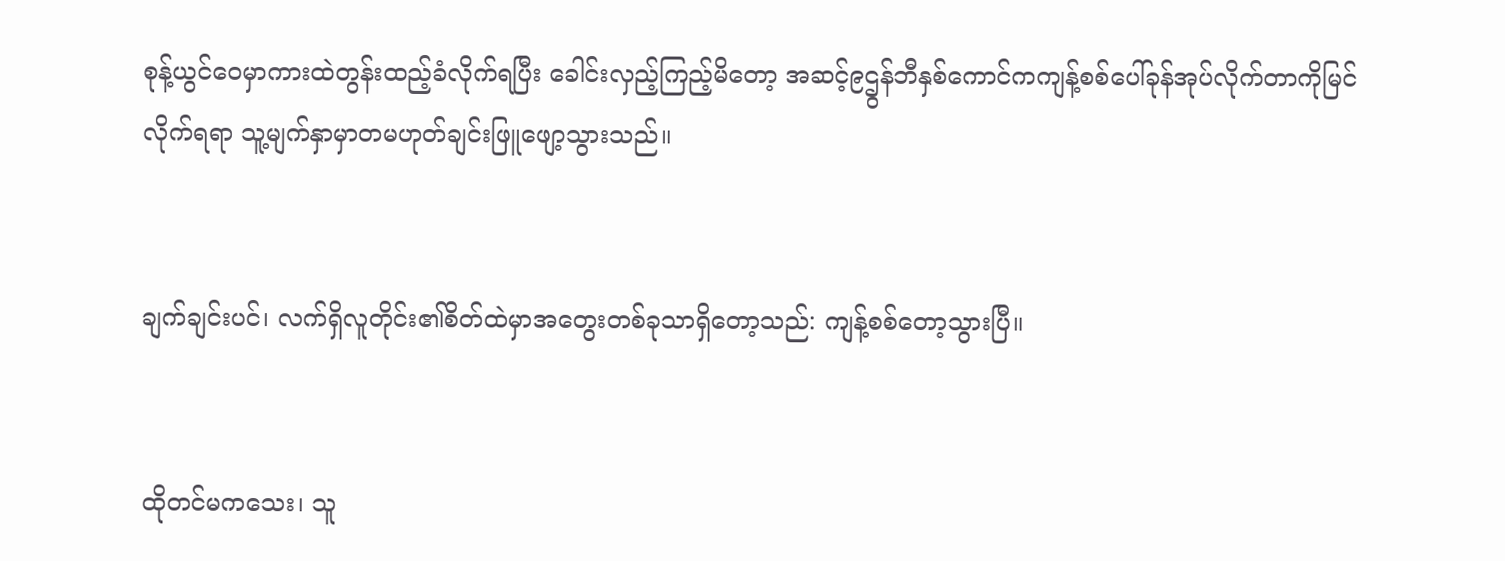စုန့်ယွင်ဝေမှာကားထဲတွန်းထည့်ခံလိုက်ရပြီး ခေါင်းလှည့်ကြည့်မိတော့ အဆင့်၉ဌွန်ဘီနှစ်ကောင်ကကျန့်စစ်ပေါ်ခုန်အုပ်လိုက်တာကိုမြင်လိုက်ရရာ သူ့မျက်နှာမှာတမဟုတ်ချင်းဖြူဖျော့သွားသည်။


ချက်ချင်းပင်၊ လက်ရှိလူတိုင်း၏စိတ်ထဲမှာအတွေးတစ်ခုသာရှိတော့သည်: ကျန့်စစ်တော့သွားပြီ။


ထိုတင်မကသေး၊ သူ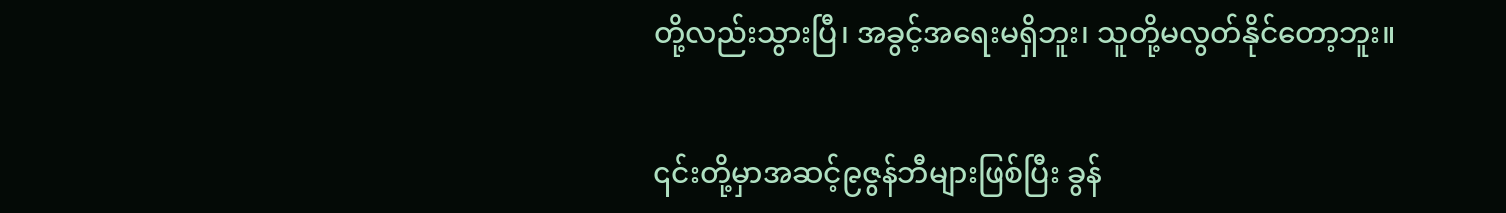တို့လည်းသွားပြီ၊ အခွင့်အရေးမရှိဘူး၊ သူတို့မလွတ်နိုင်တော့ဘူး။


၎င်းတို့မှာအဆင့်၉ဇွန်ဘီများဖြစ်ပြီး ခွန်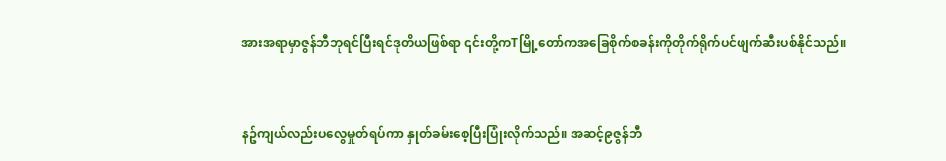အားအရာမှာဇွန်ဘီဘုရင်ပြီးရင်ဒုတိယဖြစ်ရာ ၎င်းတို့ကTမြို့တော်ကအခြေစိုက်စခန်းကိုတိုက်ရိုက်ပင်ဖျက်ဆီးပစ်နိုင်သည်။


နဥ်ကျယ်လည်းပလွေမှုတ်ရပ်ကာ နှုတ်ခမ်းစေ့ပြီးပြုံးလိုက်သည်။ အဆင့်၉ဇွန်ဘီ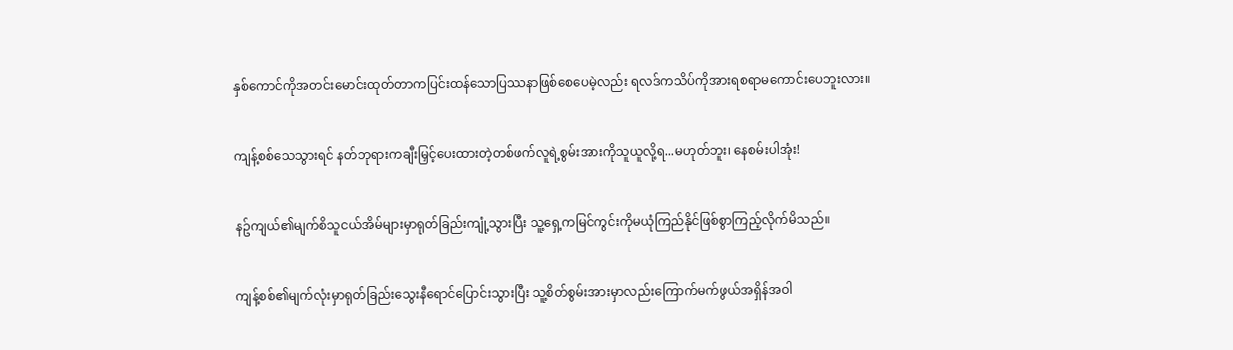နှစ်ကောင်ကိုအတင်းမောင်းထုတ်တာကပြင်းထန်သောပြဿနာဖြစ်စေပေမဲ့လည်း ရလဒ်ကသိပ်ကိုအားရစရာမကောင်းပေဘူးလား။


ကျန့်စစ်သေသွားရင် နတ်ဘုရားကချီးမြှင့်ပေးထားတဲ့တစ်ဖက်လူရဲ့စွမ်းအားကိုသူယူလို့ရ...မဟုတ်ဘူး၊ နေစမ်းပါအုံး!


နဥ်ကျယ်၏မျက်စိသူငယ်အိမ်များမှာရုတ်ခြည်းကျုံ့သွားပြီး သူ့ရှေ့ကမြင်ကွင်းကိုမယုံကြည်နိုင်ဖြစ်စွာကြည့်လိုက်မိသည်။


ကျန့်စစ်၏မျက်လုံးမှာရုတ်ခြည်းသွေးနီရောင်ပြောင်းသွားပြီး သူ့စိတ်စွမ်းအားမှာလည်းကြောက်မက်ဖွယ်အရှိန်အဝါ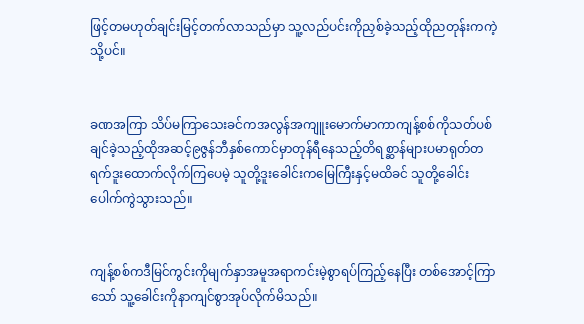ဖြင့်တမဟုတ်ချင်းမြင့်တက်လာသည်မှာ သူ့လည်ပင်းကိုညှစ်ခဲ့သည့်ထိုညတုန်းကကဲ့သို့ပင်။


ခဏအကြာ သိပ်မကြာသေးခင်ကအလွန်အကျူးမောက်မာကာကျန့်စစ်ကိုသတ်ပစ်ချင်ခဲ့သည့်ထိုအဆင့်၉ဇွန်ဘီနှစ်ကောင်မှာတုန်ရီနေသည့်တိရစ္ဆာန်များပမာရုတ်တရက်ဒူးထောက်လိုက်ကြပေမဲ့ သူတို့ဒူးခေါင်းကမြေကြီးနှင့်မထိခင် သူတို့ခေါင်းပေါက်ကွဲသွားသည်။


ကျန့်စစ်ကဒီမြင်ကွင်းကိုမျက်နှာအမူအရာကင်းမဲ့စွာရပ်ကြည့်နေပြီး တစ်အောင့်ကြာသော် သူ့ခေါင်းကိုနာကျင်စွာအုပ်လိုက်မိသည်။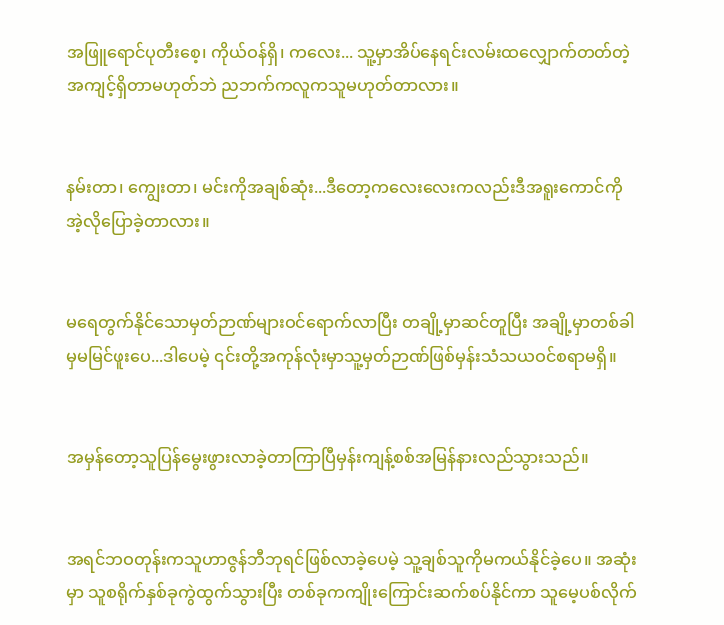အဖြူရောင်ပုတီးစေ့၊ ကိုယ်ဝန်ရှိ၊ ကလေး... သူ့မှာအိပ်နေရင်းလမ်းထလျှောက်တတ်တဲ့အကျင့်ရှိတာမဟုတ်ဘဲ ညဘက်ကလူကသူမဟုတ်တာလား။


နမ်းတာ၊ ကျွေးတာ၊ မင်းကိုအချစ်ဆုံး...ဒီတော့ကလေးလေးကလည်းဒီအရူးကောင်ကိုအဲ့လိုပြောခဲ့တာလား။


မရေတွက်နိုင်သောမှတ်ဉာဏ်များဝင်ရောက်လာပြီး တချို့မှာဆင်တူပြီး အချို့မှာတစ်ခါမှမမြင်ဖူးပေ...ဒါပေမဲ့ ၎င်းတို့အကုန်လုံးမှာသူ့မှတ်ဉာဏ်ဖြစ်မှန်းသံသယဝင်စရာမရှိ။


အမှန်တော့သူပြန်မွေးဖွားလာခဲ့တာကြာပြီမှန်းကျန့်စစ်အမြန်နားလည်သွားသည်။


အရင်ဘဝတုန်းကသူဟာဇွန်ဘီဘုရင်ဖြစ်လာခဲ့ပေမဲ့ သူ့ချစ်သူကိုမကယ်နိုင်ခဲ့ပေ။ အဆုံးမှာ သူစရိုက်နှစ်ခုကွဲထွက်သွားပြီး တစ်ခုကကျိုးကြောင်းဆက်စပ်နိုင်ကာ သူမေ့ပစ်လိုက်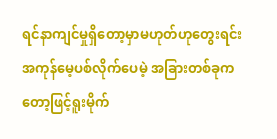ရင်နာကျင်မှုရှိတော့မှာမဟုတ်ဟုတွေးရင်းအကုန်မေ့ပစ်လိုက်ပေမဲ့ အခြားတစ်ခုကတော့ဖြင့်ရူးမိုက်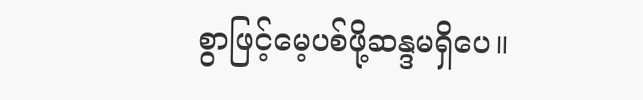စွာဖြင့်မေ့ပစ်ဖို့ဆန္ဒမရှိပေ။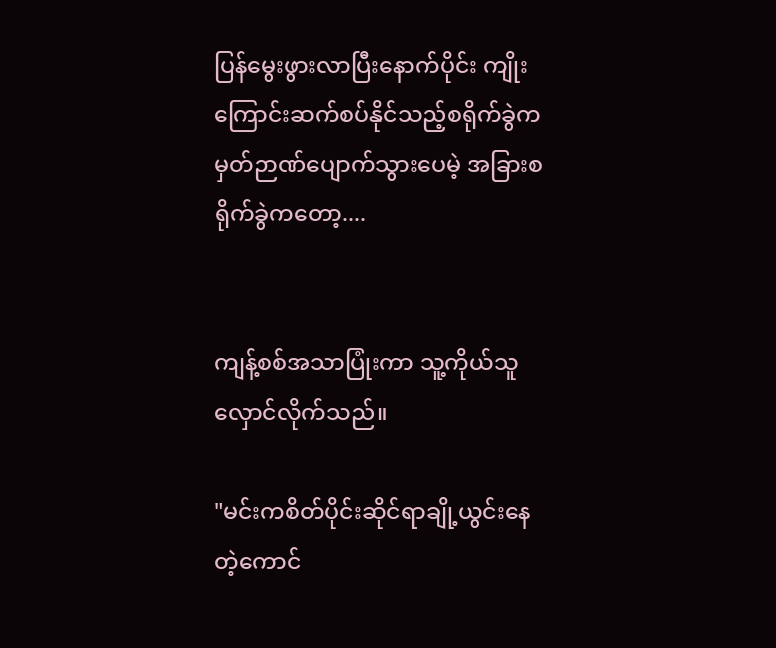ပြန်မွေးဖွားလာပြီးနောက်ပိုင်း ကျိုးကြောင်းဆက်စပ်နိုင်သည့်စရိုက်ခွဲကမှတ်ဉာဏ်ပျောက်သွားပေမဲ့ အခြားစရိုက်ခွဲကတော့....


ကျန့်စစ်အသာပြုံးကာ သူ့ကိုယ်သူလှောင်လိုက်သည်။

"မင်းကစိတ်ပိုင်းဆိုင်ရာချို့ယွင်းနေတဲ့ကောင်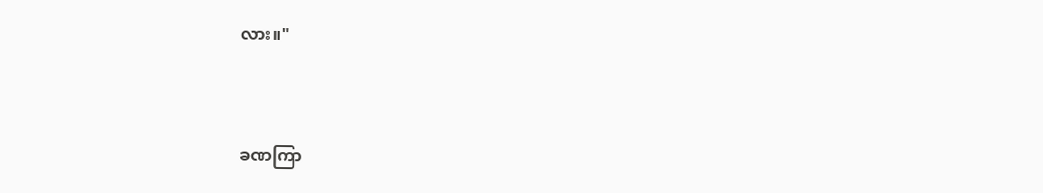လား။"


ခဏကြာ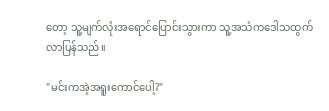တော့ သူ့မျက်လုံးအရောင်ပြောင်းသွားကာ သူ့အသံကဒေါသထွက်လာပြန်သည်။

"မင်းကအဲ့အရူးကောင်ပေါ့?"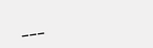___